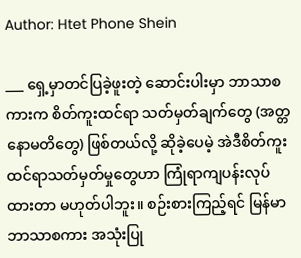Author: Htet Phone Shein

___ ရှေ့မှာတင်ပြခဲ့ဖူးတဲ့ ဆောင်းပါးမှာ ဘာသာစကားက စိတ်ကူးထင်ရာ သတ်မှတ်ချက်တွေ (အတ္တနောမတိတွေ) ဖြစ်တယ်လို့ ဆိုခဲ့ပေမဲ့ အဲဒီစိတ်ကူးထင်ရာသတ်မှတ်မှုတွေဟာ ကြုံရာကျပန်းလုပ်ထားတာ မဟုတ်ပါဘူး။ စဉ်းစားကြည့်ရင် မြန်မာဘာသာစကား အသုံးပြု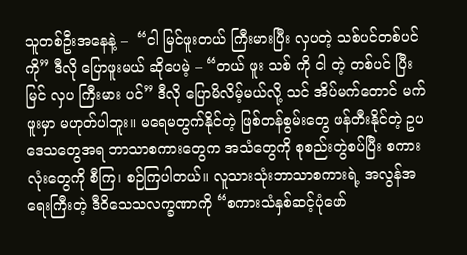သူတစ်ဦးအနေနဲ့ –  “ငါ မြင်ဖူးတယ် ကြီးမားပြီး လှပတဲ့ သစ်ပင်တစ်ပင်ကို” ဒီလို ပြောဖူးမယ် ဆိုပေမဲ့ – “တယ် ဖူး သစ် ကို ငါ တဲ့ တစ်ပင် ပြီး မြင် လှပ ကြီးမား ပင်” ဒီလို ပြောမိလိမ့်မယ်လို့ သင် အိပ်မက်တောင် မက်ဖူးမှာ မဟုတ်ပါဘူး။ မရေမတွက်နိုင်တဲ့ ဖြစ်တန်စွမ်းတွေ ဖန်တီးနိုင်တဲ့ ဥပဒေသတွေအရ ဘာသာစကားတွေက အသံတွေကို စုစည်းတွဲစပ်ပြီး စကားလုံးတွေကို စီကြ၊ စဉ်ကြပါတယ်။ လူသားသုံးဘာသာစကားရဲ့ အလွန်အရေးကြီးတဲ့ ဒီဝိသေသလက္ခဏာကို “စကားသံနှစ်ဆင့်ပုံဖော်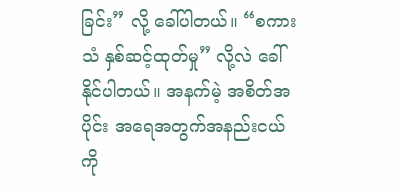ခြင်း” လို့ ခေါ်ပါတယ်။ “စကားသံ နှစ်ဆင့်ထုတ်မှု” လို့လဲ ခေါ်နိုင်ပါတယ်။ အနက်မဲ့ အစိတ်အပိုင်း အရေအတွက်အနည်းငယ်ကို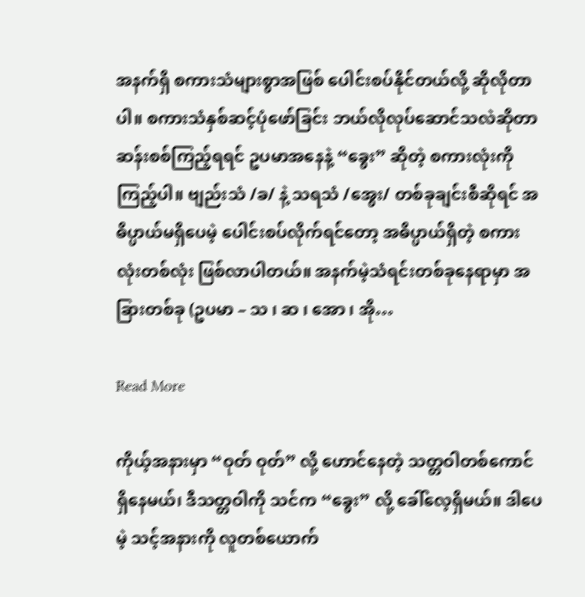အနက်ရှိ စကားသံများစွာအဖြစ် ပေါင်းစပ်နိုင်တယ်လို့ ဆိုလိုတာပါ။ စကားသံနှစ်ဆင့်ပုံဖော်ခြင်း ဘယ်လိုလုပ်ဆောင်သလဲဆိုတာ ဆန်းစစ်ကြည့်ရရင် ဥပမာအနေနဲ့ “ခွေး” ဆိုတဲ့ စကားလုံးကို ကြည့်ပါ။ ဗျည်းသံ /ခ/ နဲ့ သရသံ /အွေး/ တစ်ခုချင်းစီဆိုရင် အဓိပ္ပာယ်မရှိပေမဲ့ ပေါင်းစပ်လိုက်ရင်တော့ အဓိပ္ပာယ်ရှိတဲ့ စကားလုံးတစ်လုံး ဖြစ်လာပါတယ်။ အနက်မဲ့သံရင်းတစ်ခုနေရာမှာ အခြားတစ်ခု (ဥပမာ – သ ၊ ဆ ၊ အော ၊ အို…

Read More

ကိုယ့်အနားမှာ “ဝုတ် ဝုတ်” လို့ ဟောင်နေတဲ့ သတ္တဝါတစ်ကောင် ရှိနေမယ်၊ ဒီသတ္တဝါကို သင်က “ခွေး” လို့ ခေါ်လေ့ရှိမယ်။ ဒါပေမဲ့ သင့်အနားကို လူတစ်ယောက်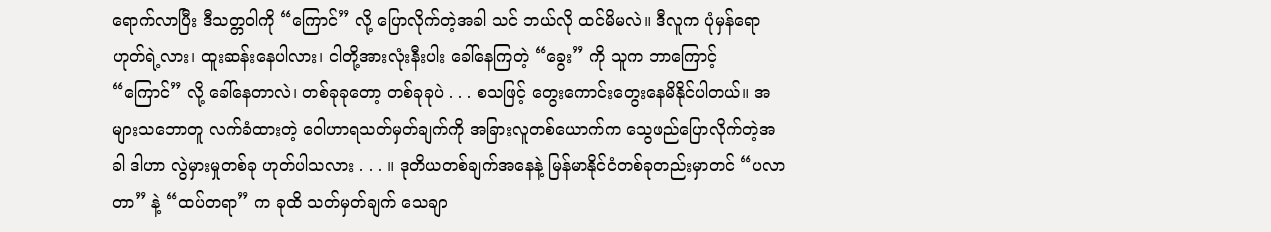ရောက်လာပြီး ဒီသတ္တဝါကို “ကြောင်” လို့ ပြောလိုက်တဲ့အခါ သင် ဘယ်လို ထင်မိမလဲ။ ဒီလူက ပုံမှန်ရော ဟုတ်ရဲ့လား၊ ထူးဆန်းနေပါလား၊ ငါတို့အားလုံးနီးပါး ခေါ်နေကြတဲ့ “ခွေး” ကို သူက ဘာကြောင့် “ကြောင်” လို့ ခေါ်နေတာလဲ၊ တစ်ခုခုတော့ တစ်ခုခုပဲ . . . စသဖြင့် တွေးကောင်းတွေးနေမိနိုင်ပါတယ်။ အများသဘောတူ လက်ခံထားတဲ့ ဝေါဟာရသတ်မှတ်ချက်ကို အခြားလူတစ်ယောက်က သွေဖည်ပြောလိုက်တဲ့အခါ ဒါဟာ လွဲမှားမှုတစ်ခု ဟုတ်ပါသလား . . . ။ ဒုတိယတစ်ချက်အနေနဲ့ မြန်မာနိုင်ငံတစ်ခုတည်းမှာတင် “ပလာတာ” နဲ့ “ထပ်တရာ” က ခုထိ သတ်မှတ်ချက် သေချာ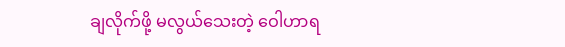ချလိုက်ဖို့ မလွယ်သေးတဲ့ ဝေါဟာရ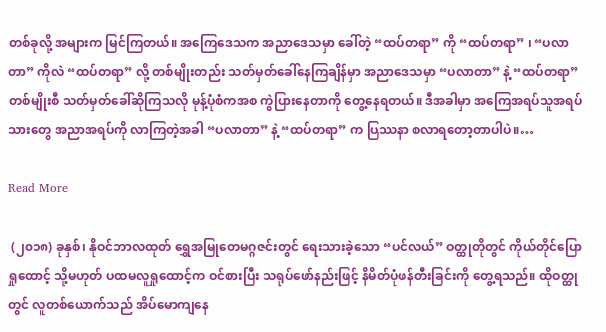တစ်ခုလို့ အများက မြင်ကြတယ်။ အကြေဒေသက အညာဒေသမှာ ခေါ်တဲ့ “ထပ်တရာ” ကို “ထပ်တရာ” ၊ “ပလာတာ” ကိုလဲ “ထပ်တရာ” လို့ တစ်မျိုးတည်း သတ်မှတ်ခေါ်နေကြချိန်မှာ အညာဒေသမှာ “ပလာတာ” နဲ့ “ထပ်တရာ” တစ်မျိုးစီ သတ်မှတ်ခေါ်ဆိုကြသလို မုန့်ပုံစံကအစ ကွဲပြားနေတာကို တွေ့နေရတယ်။ ဒီအခါမှာ အကြေအရပ်သူအရပ်သားတွေ အညာအရပ်ကို လာကြတဲ့အခါ “ပလာတာ” နဲ့ “ထပ်တရာ” က ပြဿနာ စလာရတော့တာပါပဲ။…

Read More

 (၂၀၁၈) ခုနှစ်၊ နိုဝင်ဘာလထုတ် ရွှေအမြုတေမဂ္ဂဇင်းတွင် ရေးသားခဲ့သော “ပင်လယ်” ဝတ္ထုတိုတွင် ကိုယ်တိုင်ပြောရှုထောင့် သို့မဟုတ် ပထမလူရှုထောင့်က ဝင်စားပြီး သရုပ်ဖော်နည်းဖြင့် နိမိတ်ပုံဖန်တီးခြင်းကို တွေ့ရသည်။ ထိုဝတ္ထုတွင် လူတစ်ယောက်သည် အိပ်မောကျနေ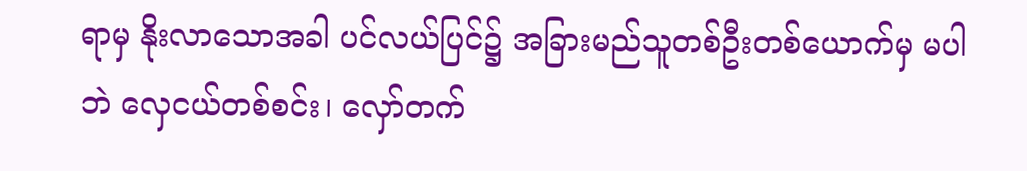ရာမှ နိုးလာသောအခါ ပင်လယ်ပြင်၌ အခြားမည်သူတစ်ဦးတစ်ယောက်မှ မပါဘဲ လှေငယ်တစ်စင်း၊ လှော်တက်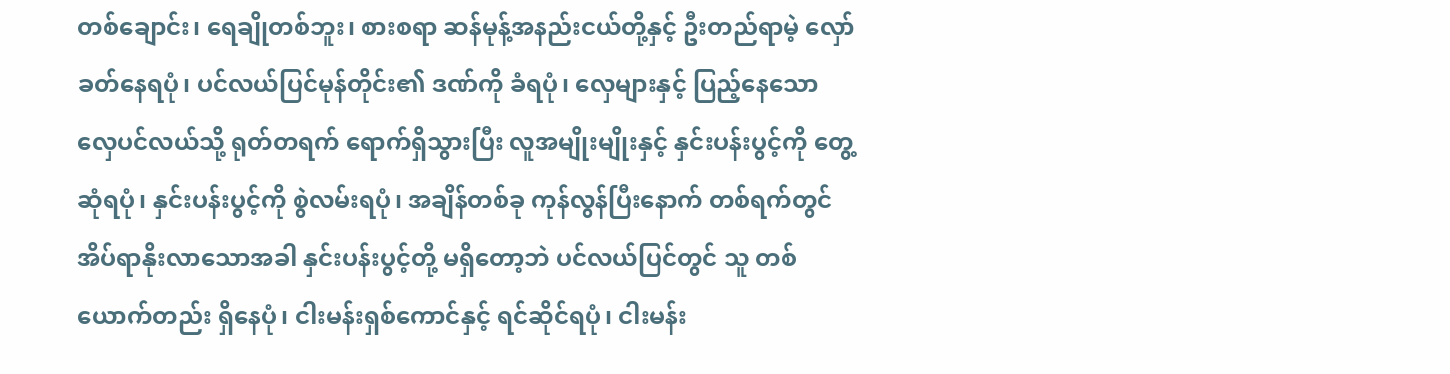တစ်ချောင်း၊ ရေချိုတစ်ဘူး၊ စားစရာ ဆန်မုန့်အနည်းငယ်တို့နှင့် ဦးတည်ရာမဲ့ လှော်ခတ်နေရပုံ၊ ပင်လယ်ပြင်မုန်တိုင်း၏ ဒဏ်ကို ခံရပုံ၊ လှေများနှင့် ပြည့်နေသော လှေပင်လယ်သို့ ရုတ်တရက် ရောက်ရှိသွားပြီး လူအမျိုးမျိုးနှင့် နှင်းပန်းပွင့်ကို တွေ့ဆုံရပုံ၊ နှင်းပန်းပွင့်ကို စွဲလမ်းရပုံ၊ အချိန်တစ်ခု ကုန်လွန်ပြီးနောက် တစ်ရက်တွင် အိပ်ရာနိုးလာသောအခါ နှင်းပန်းပွင့်တို့ မရှိတော့ဘဲ ပင်လယ်ပြင်တွင် သူ တစ်ယောက်တည်း ရှိနေပုံ၊ ငါးမန်းရှစ်ကောင်နှင့် ရင်ဆိုင်ရပုံ၊ ငါးမန်း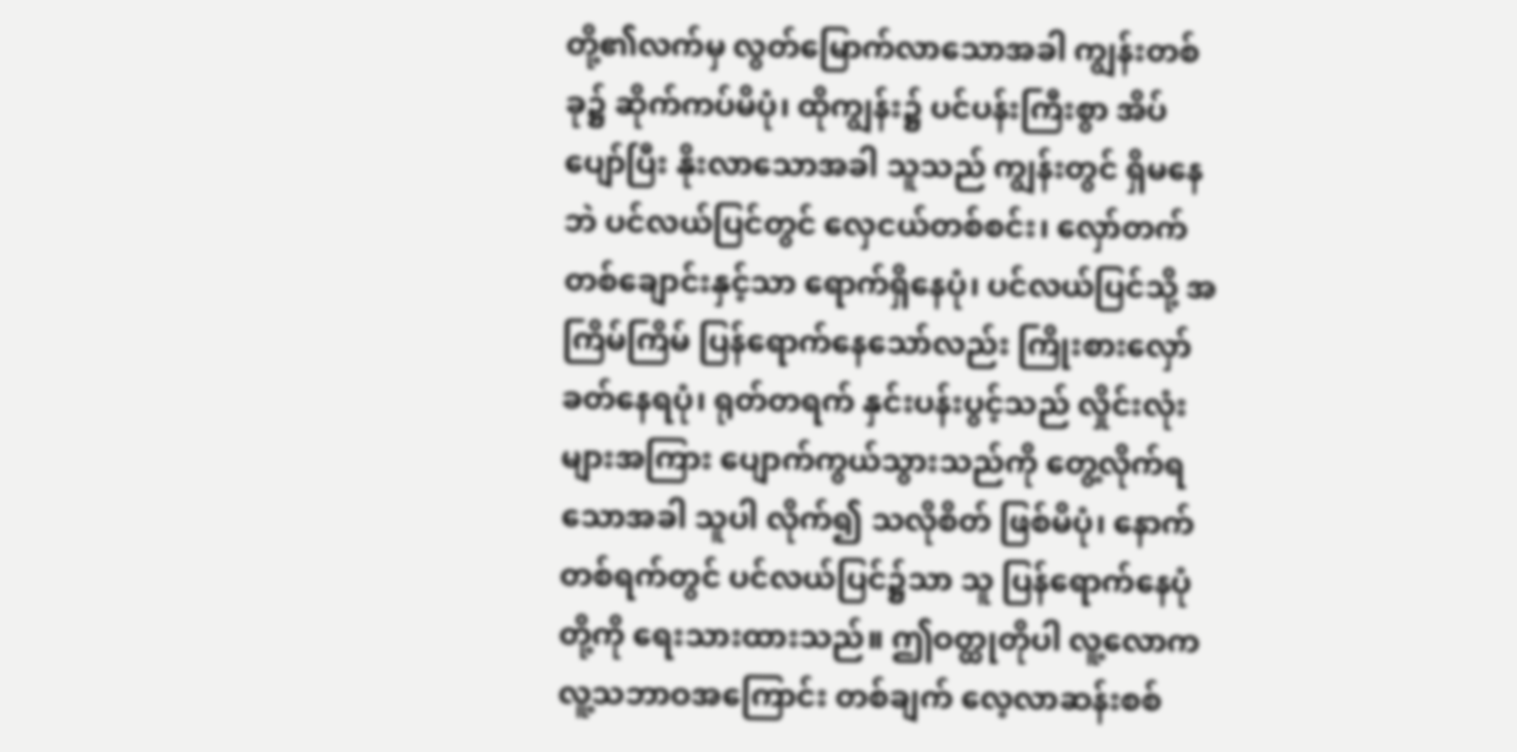တို့၏လက်မှ လွတ်မြောက်လာသောအခါ ကျွန်းတစ်ခု၌ ဆိုက်ကပ်မိပုံ၊ ထိုကျွန်း၌ ပင်ပန်းကြီးစွာ အိပ်ပျော်ပြီး နိုးလာသောအခါ သူသည် ကျွန်းတွင် ရှိမနေဘဲ ပင်လယ်ပြင်တွင် လှေငယ်တစ်စင်း၊ လှော်တက်တစ်ချောင်းနှင့်သာ ရောက်ရှိနေပုံ၊ ပင်လယ်ပြင်သို့ အကြိမ်ကြိမ် ပြန်ရောက်နေသော်လည်း ကြိုးစားလှော်ခတ်နေရပုံ၊ ရုတ်တရက် နှင်းပန်းပွင့်သည် လှိုင်းလုံးများအကြား ပျောက်ကွယ်သွားသည်ကို တွေ့လိုက်ရသောအခါ သူပါ လိုက်၍ သလိုစိတ် ဖြစ်မိပုံ၊ နောက်တစ်ရက်တွင် ပင်လယ်ပြင်၌သာ သူ ပြန်ရောက်နေပုံတို့ကို ရေးသားထားသည်။ ဤဝတ္ထုတိုပါ လူ့လောက လူ့သဘာဝအကြောင်း တစ်ချက် လေ့လာဆန်းစစ်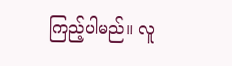ကြည့်ပါမည်။ လူ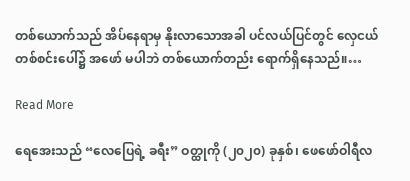တစ်ယောက်သည် အိပ်နေရာမှ နိုးလာသောအခါ ပင်လယ်ပြင်တွင် လှေငယ်တစ်စင်းပေါ်၌ အဖော် မပါဘဲ တစ်ယောက်တည်း ရောက်ရှိနေသည်။…

Read More

ရေအေးသည် “လေပြေရဲ့ ခရီး” ဝတ္ထုကို (၂၀၂၀) ခုနှစ်၊ ဖေဖော်ဝါရီလ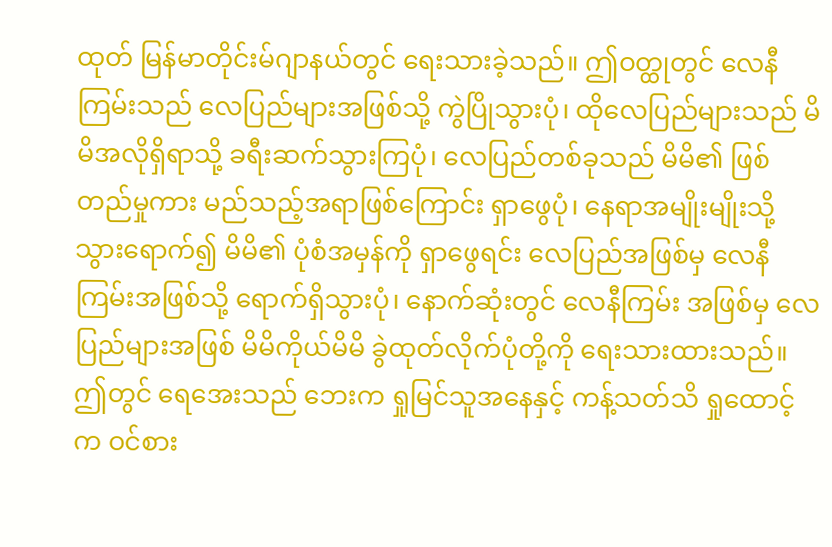ထုတ် မြန်မာတိုင်းမ်ဂျာနယ်တွင် ရေးသားခဲ့သည်။ ဤဝတ္ထုတွင် လေနီကြမ်းသည် လေပြည်များအဖြစ်သို့ ကွဲပြိုသွားပုံ၊ ထိုလေပြည်များသည် မိမိအလိုရှိရာသို့ ခရီးဆက်သွားကြပုံ၊ လေပြည်တစ်ခုသည် မိမိ၏ ဖြစ်တည်မှုကား မည်သည့်အရာဖြစ်ကြောင်း ရှာဖွေပုံ၊ နေရာအမျိုးမျိုးသို့ သွားရောက်၍ မိမိ၏ ပုံစံအမှန်ကို ရှာဖွေရင်း လေပြည်အဖြစ်မှ လေနီကြမ်းအဖြစ်သို့ ရောက်ရှိသွားပုံ၊ နောက်ဆုံးတွင် လေနီကြမ်း အဖြစ်မှ လေပြည်များအဖြစ် မိမိကိုယ်မိမိ ခွဲထုတ်လိုက်ပုံတို့ကို ရေးသားထားသည်။ ဤတွင် ရေအေးသည် ဘေးက ရှုမြင်သူအနေနှင့် ကန့်သတ်သိ ရှုထောင့်က ဝင်စား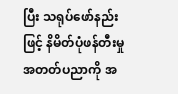ပြီး သရုပ်ဖော်နည်းဖြင့် နိမိတ်ပုံဖန်တီးမှုအတတ်ပညာကို အ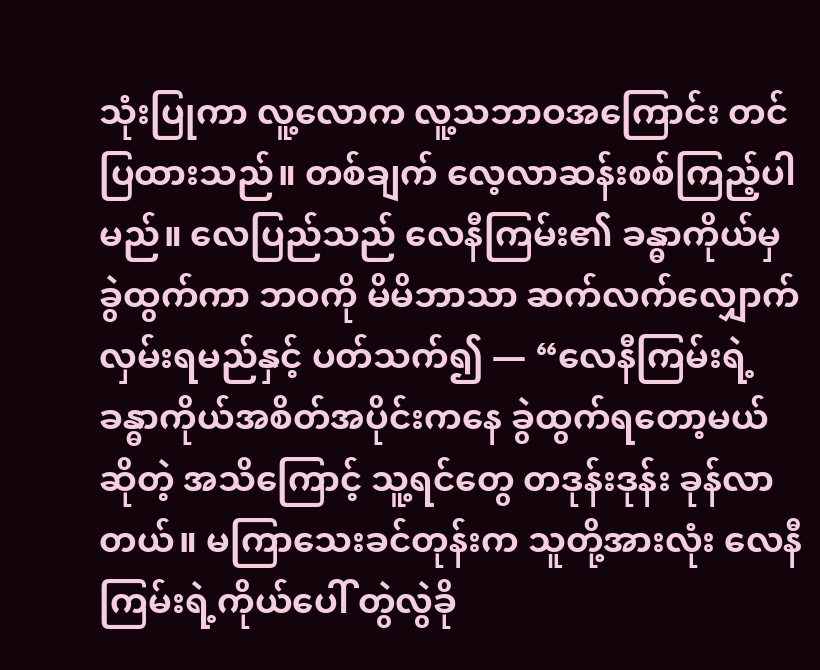သုံးပြုကာ လူ့လောက လူ့သဘာဝအကြောင်း တင်ပြထားသည်။ တစ်ချက် လေ့လာဆန်းစစ်ကြည့်ပါမည်။ လေပြည်သည် လေနီကြမ်း၏ ခန္ဓာကိုယ်မှ ခွဲထွက်ကာ ဘဝကို မိမိဘာသာ ဆက်လက်လျှောက်လှမ်းရမည်နှင့် ပတ်သက်၍ ― “လေနီကြမ်းရဲ့ ခန္ဓာကိုယ်အစိတ်အပိုင်းကနေ ခွဲထွက်ရတော့မယ်ဆိုတဲ့ အသိကြောင့် သူ့ရင်တွေ တဒုန်းဒုန်း ခုန်လာတယ်။ မကြာသေးခင်တုန်းက သူတို့အားလုံး လေနီကြမ်းရဲ့ကိုယ်ပေါ် တွဲလွဲခို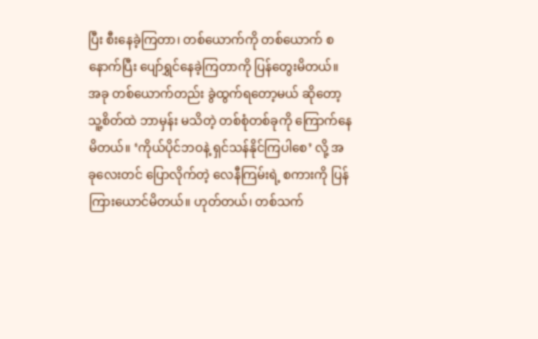ပြီး စီးနေခဲ့ကြတာ၊ တစ်ယောက်ကို တစ်ယောက် စနောက်ပြီး ပျော်ရွှင်နေခဲ့ကြတာကို ပြန်တွေးမိတယ်။ အခု တစ်ယောက်တည်း ခွဲထွက်ရတော့မယ် ဆိုတော့ သူ့စိတ်ထဲ ဘာမှန်း မသိတဲ့ တစ်စုံတစ်ခုကို ကြောက်နေမိတယ်။ ‘ကိုယ်ပိုင်ဘဝနဲ့ ရှင်သန်နိုင်ကြပါစေ’ လို့ အခုလေးတင် ပြောလိုက်တဲ့ လေနီကြမ်းရဲ့ စကားကို ပြန်ကြားယောင်မိတယ်။ ဟုတ်တယ်၊ တစ်သက်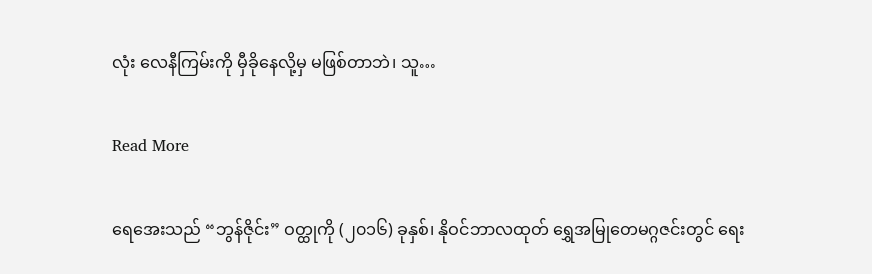လုံး လေနီကြမ်းကို မှီခိုနေလို့မှ မဖြစ်တာဘဲ၊ သူ…

Read More

ရေအေးသည် “ဘွန်ဇိုင်း” ဝတ္ထုကို (၂၀၁၆) ခုနှစ်၊ နိုဝင်ဘာလထုတ် ရွှေအမြုတေမဂ္ဂဇင်းတွင် ရေး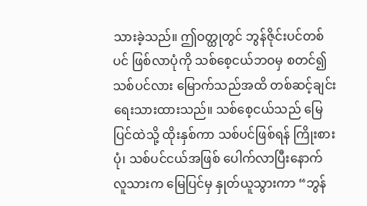သားခဲ့သည်။ ဤဝတ္ထုတွင် ဘွန်ဇိုင်းပင်တစ်ပင် ဖြစ်လာပုံကို သစ်စေ့ငယ်ဘဝမှ စတင်၍ သစ်ပင်လား မြောက်သည်အထိ တစ်ဆင့်ချင်း ရေးသားထားသည်။ သစ်စေ့ငယ်သည် မြေပြင်ထဲသို့ ထိုးနှစ်ကာ သစ်ပင်ဖြစ်ရန် ကြိုးစားပုံ၊ သစ်ပင်ငယ်အဖြစ် ပေါက်လာပြီးနောက် လူသားက မြေပြင်မှ နှုတ်ယူသွားကာ “ဘွန်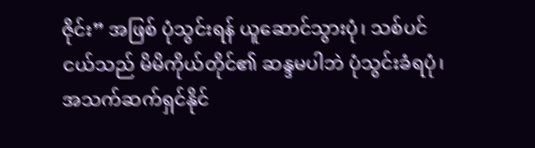ဇိုင်း” အဖြစ် ပုံသွင်းရန် ယူဆောင်သွားပုံ၊ သစ်ပင်ငယ်သည် မိမိကိုယ်တိုင်၏ ဆန္ဒမပါဘဲ ပုံသွင်းခံရပုံ၊ အသက်ဆက်ရှင်နိုင်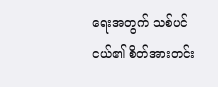ရေးအတွက် သစ်ပင်ငယ်၏ စိတ်အားတင်း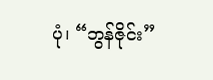ပုံ၊ “ဘွန်ဇိုင်း”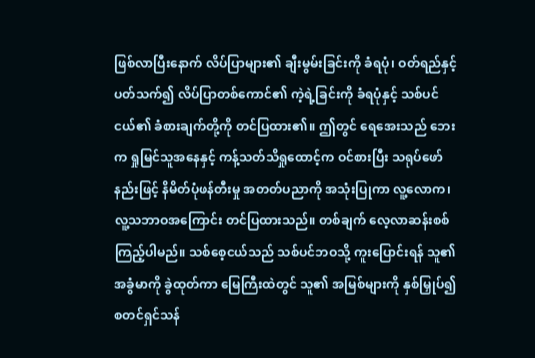ဖြစ်လာပြီးနောက် လိပ်ပြာများ၏ ချီးမွမ်းခြင်းကို ခံရပုံ၊ ဝတ်ရည်နှင့်ပတ်သက်၍ လိပ်ပြာတစ်ကောင်၏ ကဲ့ရဲ့ခြင်းကို ခံရပုံနှင့် သစ်ပင်ငယ်၏ ခံစားချက်တို့ကို တင်ပြထား၏။ ဤတွင် ရေအေးသည် ဘေးက ရှုမြင်သူအနေနှင့် ကန့်သတ်သိရှုထောင့်က ဝင်စားပြီး သရုပ်ဖော်နည်းဖြင့် နိမိတ်ပုံဖန်တီးမှု အတတ်ပညာကို အသုံးပြုကာ လူ့လောက၊ လူ့သဘာဝအကြောင်း တင်ပြထားသည်။ တစ်ချက် လေ့လာဆန်းစစ်ကြည့်ပါမည်။ သစ်စေ့ငယ်သည် သစ်ပင်ဘဝသို့ ကူးပြောင်းရန် သူ၏ အခွံမာကို ခွဲထုတ်ကာ မြေကြီးထဲတွင် သူ၏ အမြစ်များကို နှစ်မြှုပ်၍ စတင်ရှင်သန်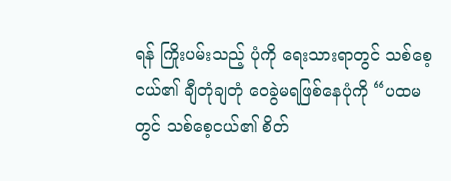ရန် ကြိုးပမ်းသည့် ပုံကို ရေးသားရာတွင် သစ်စေ့ငယ်၏ ချီတုံချတုံ ဝေခွဲမရဖြစ်နေပုံကို “ပထမတွင် သစ်စေ့ငယ်၏ စိတ်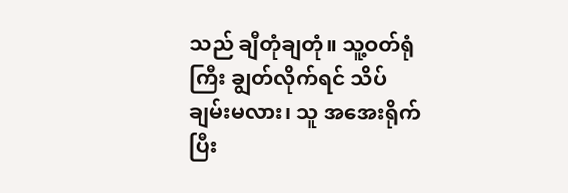သည် ချီတုံချတုံ။ သူ့ဝတ်ရုံကြီး ချွတ်လိုက်ရင် သိပ် ချမ်းမလား၊ သူ အအေးရိုက်ပြီး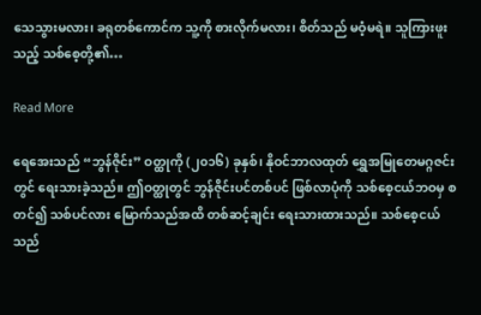သေသွားမလား၊ ခရုတစ်ကောင်က သူ့ကို စားလိုက်မလား၊ စိတ်သည် မဝံ့မရဲ။ သူကြားဖူးသည့် သစ်စေ့တို့၏…

Read More

ရေအေးသည် “ဘွန်ဇိုင်း” ဝတ္ထုကို (၂၀၁၆) ခုနှစ်၊ နိုဝင်ဘာလထုတ် ရွှေအမြုတေမဂ္ဂဇင်းတွင် ရေးသားခဲ့သည်။ ဤဝတ္ထုတွင် ဘွန်ဇိုင်းပင်တစ်ပင် ဖြစ်လာပုံကို သစ်စေ့ငယ်ဘဝမှ စတင်၍ သစ်ပင်လား မြောက်သည်အထိ တစ်ဆင့်ချင်း ရေးသားထားသည်။ သစ်စေ့ငယ်သည်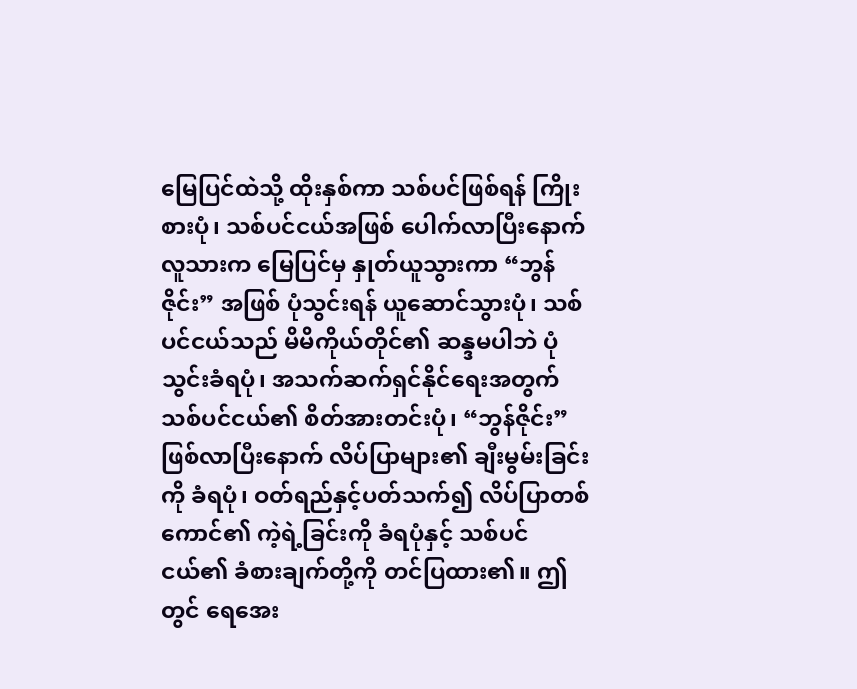မြေပြင်ထဲသို့ ထိုးနှစ်ကာ သစ်ပင်ဖြစ်ရန် ကြိုးစားပုံ၊ သစ်ပင်ငယ်အဖြစ် ပေါက်လာပြီးနောက် လူသားက မြေပြင်မှ နှုတ်ယူသွားကာ “ဘွန်ဇိုင်း” အဖြစ် ပုံသွင်းရန် ယူဆောင်သွားပုံ၊ သစ်ပင်ငယ်သည် မိမိကိုယ်တိုင်၏ ဆန္ဒမပါဘဲ ပုံသွင်းခံရပုံ၊ အသက်ဆက်ရှင်နိုင်ရေးအတွက် သစ်ပင်ငယ်၏ စိတ်အားတင်းပုံ၊ “ဘွန်ဇိုင်း” ဖြစ်လာပြီးနောက် လိပ်ပြာများ၏ ချီးမွမ်းခြင်းကို ခံရပုံ၊ ဝတ်ရည်နှင့်ပတ်သက်၍ လိပ်ပြာတစ်ကောင်၏ ကဲ့ရဲ့ခြင်းကို ခံရပုံနှင့် သစ်ပင်ငယ်၏ ခံစားချက်တို့ကို တင်ပြထား၏။ ဤတွင် ရေအေး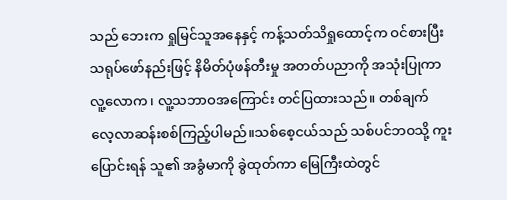သည် ဘေးက ရှုမြင်သူအနေနှင့် ကန့်သတ်သိရှုထောင့်က ဝင်စားပြီး သရုပ်ဖော်နည်းဖြင့် နိမိတ်ပုံဖန်တီးမှု အတတ်ပညာကို အသုံးပြုကာ လူ့လောက၊ လူ့သဘာဝအကြောင်း တင်ပြထားသည်။ တစ်ချက် လေ့လာဆန်းစစ်ကြည့်ပါမည်။သစ်စေ့ငယ်သည် သစ်ပင်ဘဝသို့ ကူးပြောင်းရန် သူ၏ အခွံမာကို ခွဲထုတ်ကာ မြေကြီးထဲတွင်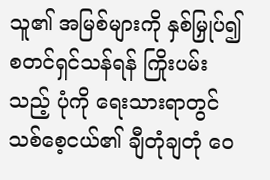သူ၏ အမြစ်များကို နှစ်မြှုပ်၍ စတင်ရှင်သန်ရန် ကြိုးပမ်းသည့် ပုံကို ရေးသားရာတွင် သစ်စေ့ငယ်၏ ချီတုံချတုံ ဝေ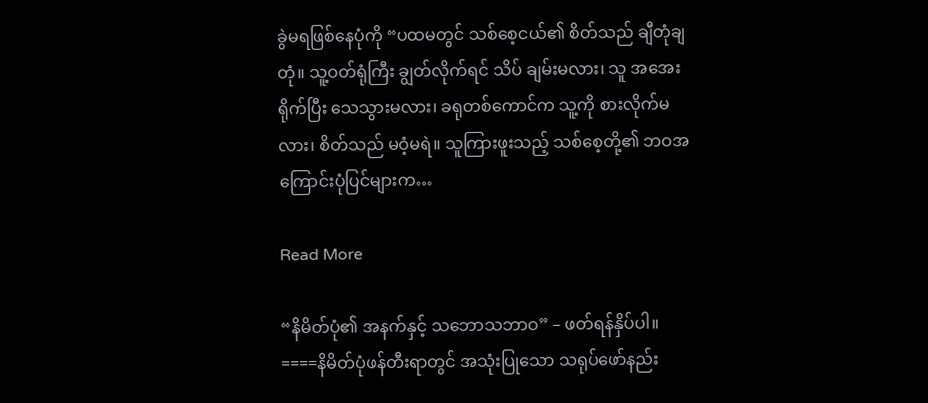ခွဲမရဖြစ်နေပုံကို “ပထမတွင် သစ်စေ့ငယ်၏ စိတ်သည် ချီတုံချတုံ။ သူ့ဝတ်ရုံကြီး ချွတ်လိုက်ရင် သိပ် ချမ်းမလား၊ သူ အအေးရိုက်ပြီး သေသွားမလား၊ ခရုတစ်ကောင်က သူ့ကို စားလိုက်မလား၊ စိတ်သည် မဝံ့မရဲ။ သူကြားဖူးသည့် သစ်စေ့တို့၏ ဘဝအကြောင်းပုံပြင်များက…

Read More

“နိမိတ်ပုံ၏ အနက်နှင့် သဘောသဘာဝ” – ဖတ်ရန်နှိပ်ပါ။ ====နိမိတ်ပုံဖန်တီးရာတွင် အသုံးပြုသော သရုပ်ဖော်နည်း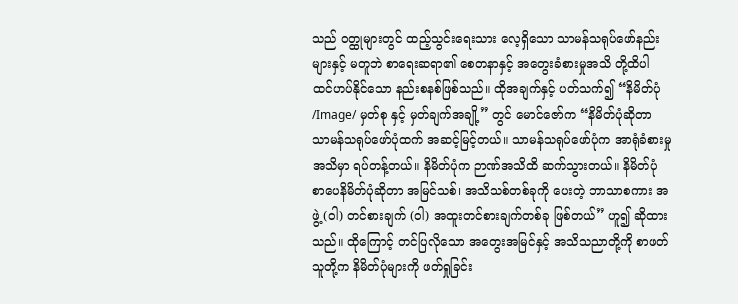သည် ဝတ္ထုများတွင် ထည့်သွင်းရေးသား လေ့ရှိသော သာမန်သရုပ်ဖော်နည်းများနှင့် မတူဘဲ စာရေးဆရာ၏ စေတနာနှင့် အတွေးခံစားမှုအသိ တို့ထိပါ ထင်ဟပ်နိုင်သော နည်းစနစ်ဖြစ်သည်။ ထိုအချက်နှင့် ပတ်သက်၍ “နိမိတ်ပုံ /Image/ မှတ်စု နှင့် မှတ်ချက်အချို့” တွင် မောင်ဇော်က “နိမိတ်ပုံဆိုတာ သာမန်သရုပ်ဖော်ပုံထက် အဆင့်မြင့်တယ်။ သာမန်သရုပ်ဖော်ပုံက အာရုံခံစားမှုအသိမှာ ရပ်တန့်တယ်။ နိမိတ်ပုံက ဉာဏ်အသိထိ ဆက်သွားတယ်။ နိမိတ်ပုံ စာပေနိမိတ်ပုံဆိုတာ အမြင်သစ်၊ အသိသစ်တစ်ခုကို ပေးတဲ့ ဘာသာစကား အဖွဲ့ (ဝါ) တင်စားချက် (ဝါ) အထူးတင်စားချက်တစ်ခု ဖြစ်တယ်” ဟူ၍ ဆိုထားသည်။ ထိုကြောင့် တင်ပြလိုသော အတွေးအမြင်နှင့် အသိသညာတို့ကို စာဖတ်သူတို့က နိမိတ်ပုံများကို ဖတ်ရှုခြင်း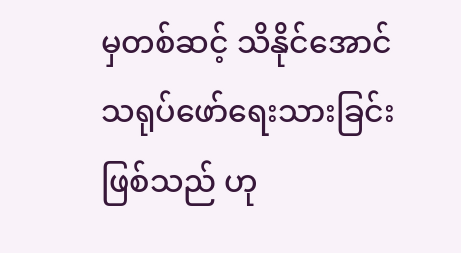မှတစ်ဆင့် သိနိုင်အောင် သရုပ်ဖော်ရေးသားခြင်းဖြစ်သည် ဟု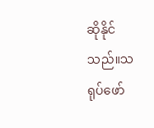ဆိုနိုင်သည်။သရုပ်ဖော်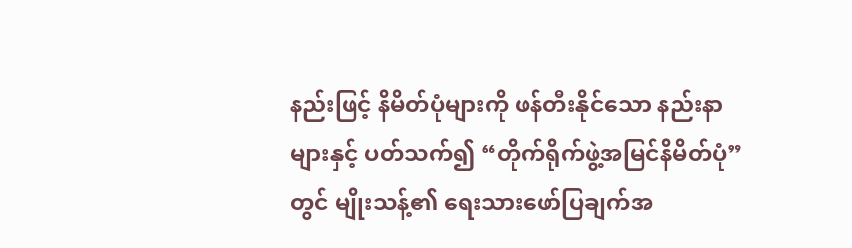နည်းဖြင့် နိမိတ်ပုံများကို ဖန်တီးနိုင်သော နည်းနာများနှင့် ပတ်သက်၍ “တိုက်ရိုက်ဖွဲ့အမြင်နိမိတ်ပုံ” တွင် မျိုးသန့်၏ ရေးသားဖော်ပြချက်အ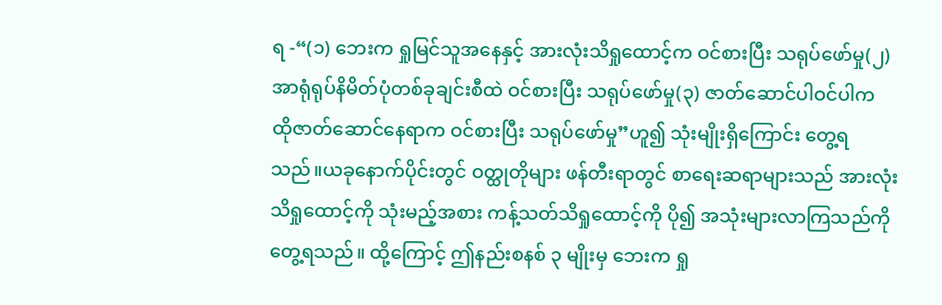ရ -“(၁) ဘေးက ရှုမြင်သူအနေနှင့် အားလုံးသိရှုထောင့်က ဝင်စားပြီး သရုပ်ဖော်မှု(၂) အာရုံရုပ်နိမိတ်ပုံတစ်ခုချင်းစီထဲ ဝင်စားပြီး သရုပ်ဖော်မှု(၃) ဇာတ်ဆောင်ပါဝင်ပါက ထိုဇာတ်ဆောင်နေရာက ဝင်စားပြီး သရုပ်ဖော်မှု”ဟူ၍ သုံးမျိုးရှိကြောင်း တွေ့ရသည်။ယခုနောက်ပိုင်းတွင် ဝတ္ထုတိုများ ဖန်တီးရာတွင် စာရေးဆရာများသည် အားလုံးသိရှုထောင့်ကို သုံးမည့်အစား ကန့်သတ်သိရှုထောင့်ကို ပို၍ အသုံးများလာကြသည်ကို တွေ့ရသည်။ ထို့ကြောင့် ဤနည်းစနစ် ၃ မျိုးမှ ဘေးက ရှု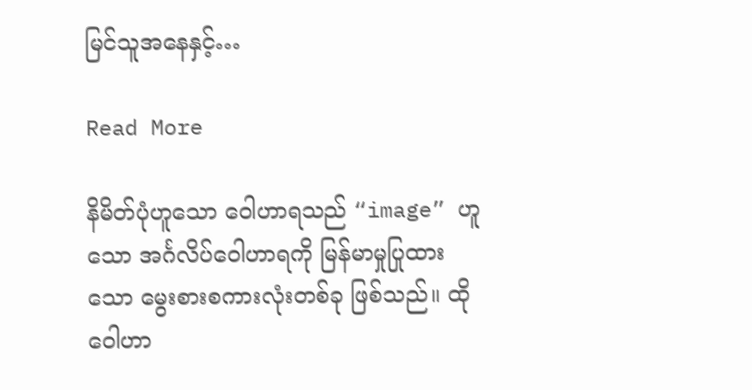မြင်သူအနေနှင့်…

Read More

နိမိတ်ပုံဟူသော ဝေါဟာရသည် “image” ဟူသော အင်္ဂလိပ်ဝေါဟာရကို မြန်မာမှုပြုထားသော မွေးစားစကားလုံးတစ်ခု ဖြစ်သည်။ ထိုဝေါဟာ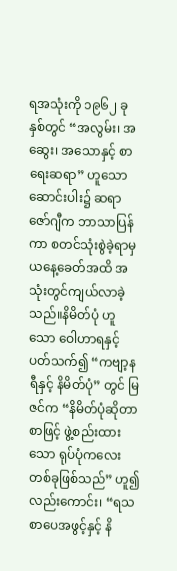ရအသုံးကို ၁၉၆၂ ခုနှစ်တွင် “အလွမ်း၊ အဆွေး၊ အသောနှင့် စာရေးဆရာ” ဟူသော ဆောင်းပါး၌ ဆရာဇော်ဂျီက ဘာသာပြန်ကာ စတင်သုံးစွဲခဲ့ရာမှ ယနေ့ခေတ်အထိ အသုံးတွင်ကျယ်လာခဲ့သည်။နိမိတ်ပုံ ဟူသော ဝေါဟာရနှင့် ပတ်သက်၍ “ကဗျာ့နရီနှင့် နိမိတ်ပုံ” တွင် မြဇင်က “နိမိတ်ပုံဆိုတာ စာဖြင့် ဖွဲ့စည်းထားသော ရုပ်ပုံကလေးတစ်ခုဖြစ်သည်” ဟူ၍လည်းကောင်း၊ “ရသစာပေအဖွင့်နှင့် နိ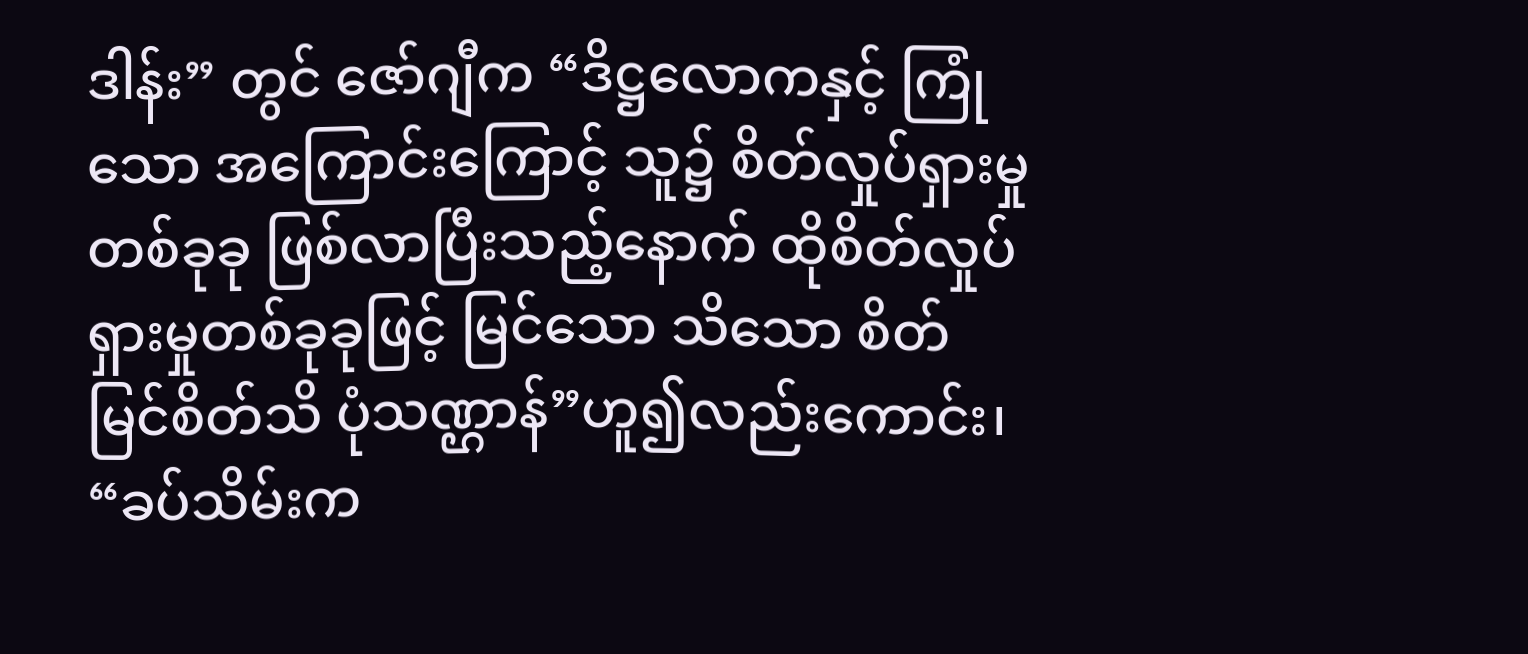ဒါန်း” တွင် ဇော်ဂျီက “ဒိဋ္ဌလောကနှင့် ကြုံသော အကြောင်းကြောင့် သူ၌ စိတ်လှုပ်ရှားမှုတစ်ခုခု ဖြစ်လာပြီးသည့်နောက် ထိုစိတ်လှုပ်ရှားမှုတစ်ခုခုဖြင့် မြင်သော သိသော စိတ်မြင်စိတ်သိ ပုံသဏ္ဌာန်”ဟူ၍လည်းကောင်း၊ “ခပ်သိမ်းက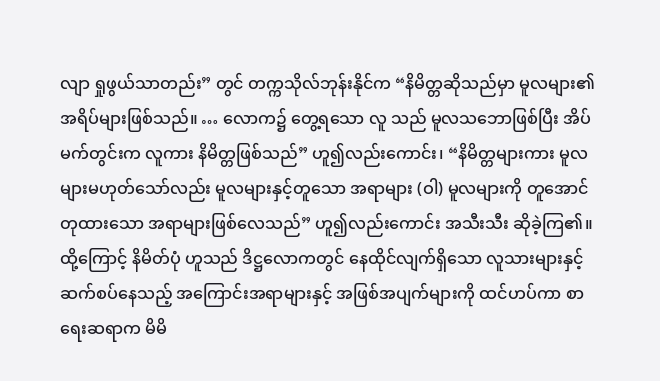လျာ ရှုဖွယ်သာတည်း” တွင် တက္ကသိုလ်ဘုန်းနိုင်က “နိမိတ္တဆိုသည်မှာ မူလများ၏ အရိပ်များဖြစ်သည်။ … လောက၌ တွေ့ရသော လူ သည် မူလသဘောဖြစ်ပြီး အိပ်မက်တွင်းက လူကား နိမိတ္တဖြစ်သည်” ဟူ၍လည်းကောင်း၊ “နိမိတ္တများကား မူလများမဟုတ်သော်လည်း မူလများနှင့်တူသော အရာများ (ဝါ) မူလများကို တူအောင် တုထားသော အရာများဖြစ်လေသည်” ဟူ၍လည်းကောင်း အသီးသီး ဆိုခဲ့ကြ၏။ ထို့ကြောင့် နိမိတ်ပုံ ဟူသည် ဒိဋ္ဌလောကတွင် နေထိုင်လျက်ရှိသော လူသားများနှင့် ဆက်စပ်နေသည့် အကြောင်းအရာများနှင့် အဖြစ်အပျက်များကို ထင်ဟပ်ကာ စာရေးဆရာက မိမိ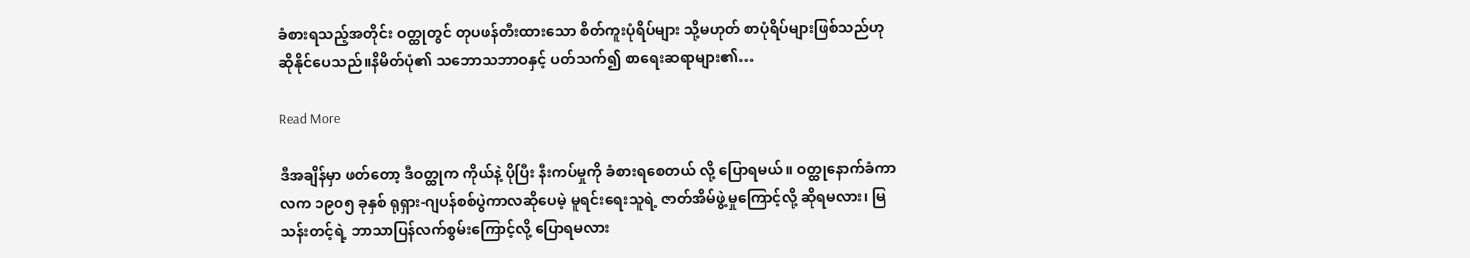ခံစားရသည့်အတိုင်း ဝတ္ထုတွင် တုပဖန်တီးထားသော စိတ်ကူးပုံရိပ်များ သို့မဟုတ် စာပုံရိပ်များဖြစ်သည်ဟု ဆိုနိုင်ပေသည်။နိမိတ်ပုံ၏ သဘောသဘာဝနှင့် ပတ်သက်၍ စာရေးဆရာများ၏…

Read More

ဒီအချိန်မှာ ဖတ်တော့ ဒီဝတ္ထုက ကိုယ်နဲ့ ပိုပြီး နီးကပ်မှုကို ခံစားရစေတယ် လို့ ပြောရမယ်။ ဝတ္ထုနောက်ခံကာလက ၁၉၀၅ ခုနှစ် ရုရှား-ဂျပန်စစ်ပွဲကာလဆိုပေမဲ့ မူရင်းရေးသူရဲ့ ဇာတ်အိမ်ဖွဲ့မှုကြောင့်လို့ ဆိုရမလား၊ မြသန်းတင့်ရဲ့ ဘာသာပြန်လက်စွမ်းကြောင့်လို့ ပြောရမလား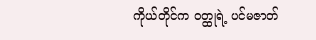ကိုယ်တိုင်က ဝတ္ထုရဲ့ ပင်မဇာတ်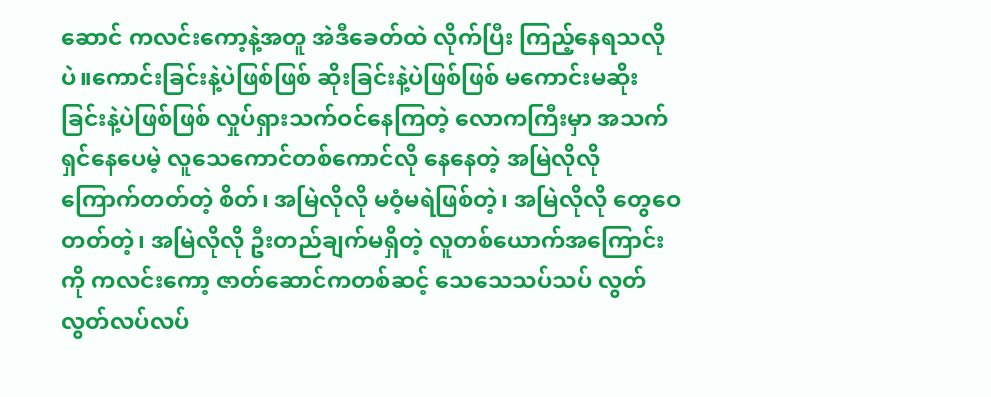ဆောင် ကလင်းကော့နဲ့အတူ အဲဒီခေတ်ထဲ လိုက်ပြီး ကြည့်နေရသလိုပဲ။ကောင်းခြင်းနဲ့ပဲဖြစ်ဖြစ် ဆိုးခြင်းနဲ့ပဲဖြစ်ဖြစ် မကောင်းမဆိုးခြင်းနဲ့ပဲဖြစ်ဖြစ် လှုပ်ရှားသက်ဝင်နေကြတဲ့ လောကကြီးမှာ အသက်ရှင်နေပေမဲ့ လူသေကောင်တစ်ကောင်လို နေနေတဲ့ အမြဲလိုလို ကြောက်တတ်တဲ့ စိတ်၊ အမြဲလိုလို မဝံ့မရဲဖြစ်တဲ့၊ အမြဲလိုလို တွေဝေတတ်တဲ့၊ အမြဲလိုလို ဦးတည်ချက်မရှိတဲ့ လူတစ်ယောက်အကြောင်းကို ကလင်းကော့ ဇာတ်ဆောင်ကတစ်ဆင့် သေသေသပ်သပ် လွတ်လွတ်လပ်လပ်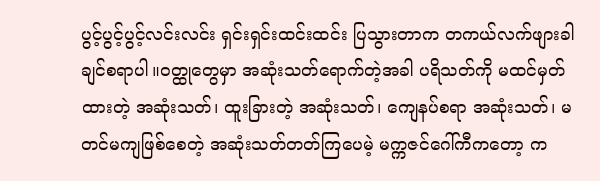ပွင့်ပွင့်ပွင့်လင်းလင်း ရှင်းရှင်းထင်းထင်း ပြသွားတာက တကယ်လက်ဖျားခါချင်စရာပါ။ဝတ္ထုတွေမှာ အဆုံးသတ်ရောက်တဲ့အခါ ပရိသတ်ကို မထင်မှတ်ထားတဲ့ အဆုံးသတ်၊ ထူးခြားတဲ့ အဆုံးသတ်၊ ကျေနပ်စရာ အဆုံးသတ်၊ မတင်မကျဖြစ်စေတဲ့ အဆုံးသတ်တတ်ကြပေမဲ့ မက္ကဇင်ဂေါ်ကီကတော့ က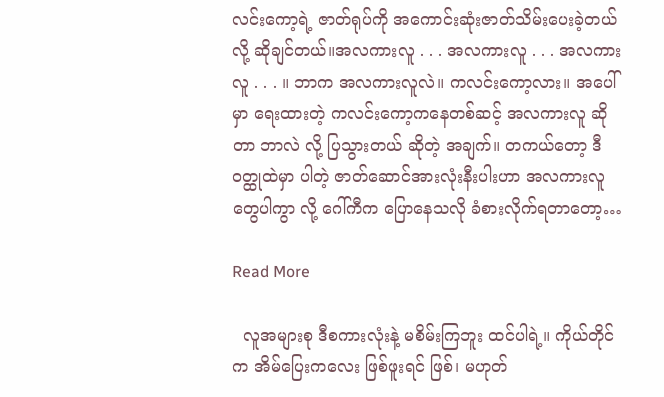လင်းကော့ရဲ့ ဇာတ်ရုပ်ကို အကောင်းဆုံးဇာတ်သိမ်းပေးခဲ့တယ်လို့ ဆိုချင်တယ်။အလကားလူ . . . အလကားလူ . . . အလကားလူ . . . ။ ဘာက အလကားလူလဲ။ ကလင်းကော့လား။ အပေါ်မှာ ရေးထားတဲ့ ကလင်းကော့ကနေတစ်ဆင့် အလကားလူ ဆိုတာ ဘာလဲ လို့ ပြသွားတယ် ဆိုတဲ့ အချက်။ တကယ်တော့ ဒီဝတ္ထုထဲမှာ ပါတဲ့ ဇာတ်ဆောင်အားလုံးနီးပါးဟာ အလကားလူတွေပါကွာ လို့ ဂေါ်ကီက ပြောနေသလို ခံစားလိုက်ရတာတော့…

Read More

  လူအများစု ဒီစကားလုံးနဲ့ မစိမ်းကြဘူး ထင်ပါရဲ့။ ကိုယ်တိုင်က အိမ်ပြေးကလေး ဖြစ်ဖူးရင် ဖြစ်၊ မဟုတ်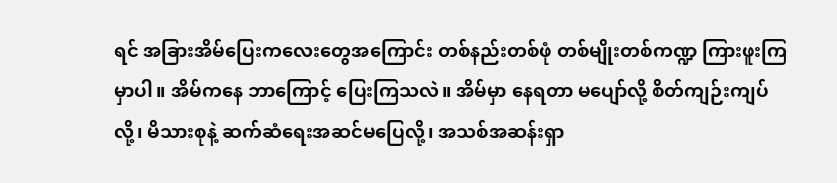ရင် အခြားအိမ်ပြေးကလေးတွေအကြောင်း တစ်နည်းတစ်ဖုံ တစ်မျိုးတစ်ကဏ္ဍ ကြားဖူးကြမှာပါ။ အိမ်ကနေ ဘာကြောင့် ပြေးကြသလဲ။ အိမ်မှာ နေရတာ မပျော်လို့ စိတ်ကျဉ်းကျပ်လို့၊ မိသားစုနဲ့ ဆက်ဆံရေးအဆင်မပြေလို့၊ အသစ်အဆန်းရှာ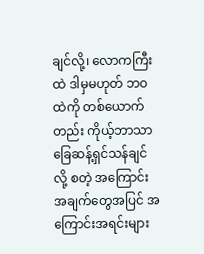ချင်လို့၊ လောကကြီးထဲ ဒါမှမဟုတ် ဘဝထဲကို တစ်ယောက်တည်း ကိုယ့်ဘာသာခြေဆန့်ရှင်သန်ချင်လို့ စတဲ့ အကြောင်းအချက်တွေအပြင် အကြောင်းအရင်းများ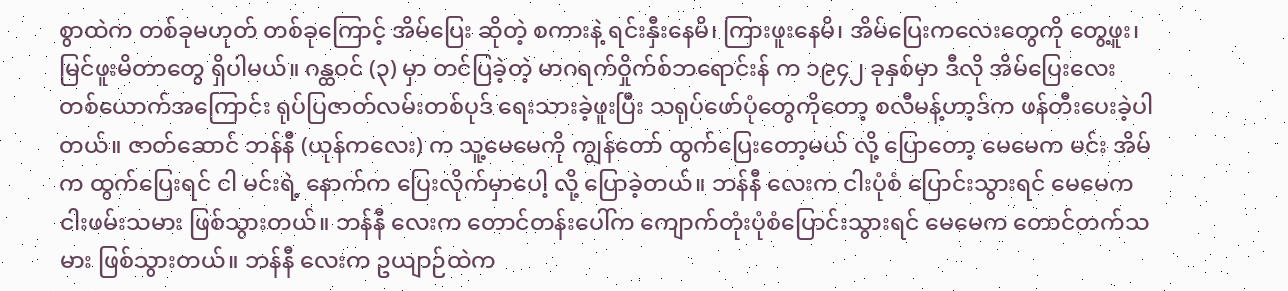စွာထဲက တစ်ခုမဟုတ် တစ်ခုကြောင့် အိမ်ပြေး ဆိုတဲ့ စကားနဲ့ ရင်းနှီးနေမိ၊ ကြားဖူးနေမိ၊ အိမ်ပြေးကလေးတွေကို တွေ့ဖူး၊ မြင်ဖူးမိတာတွေ ရှိပါမယ်။ ဂန္ထဝင် (၃) မှာ တင်ပြခဲ့တဲ့ မာဂရက်ဝှိုက်စ်ဘရောင်းန် က ၁၉၄၂ ခုနှစ်မှာ ဒီလို အိမ်ပြေးလေးတစ်ယောက်အကြောင်း ရုပ်ပြဇာတ်လမ်းတစ်ပုဒ် ရေးသားခဲ့ဖူးပြီး သရုပ်ဖော်ပုံတွေကိုတော့ စလီမန့်ဟာ့ဒ်က ဖန်တီးပေးခဲ့ပါတယ်။ ဇာတ်ဆောင် ဘန်နီ (ယုန်ကလေး) က သူ့မေမေကို ကျွန်တော် ထွက်ပြေးတော့မယ် လို့ ပြောတော့ မေမေက မင်း အိမ်က ထွက်ပြေးရင် ငါ မင်းရဲ့ နောက်က ပြေးလိုက်မှာပေါ့ လို့ ပြောခဲ့တယ်။ ဘန်နီ လေးက ငါးပုံစံ ပြောင်းသွားရင် မေမေက ငါးဖမ်းသမား ဖြစ်သွားတယ်။ ဘန်နီ လေးက တောင်တန်းပေါ်က ကျောက်တုံးပုံစံပြောင်းသွားရင် မေမေက တောင်တက်သမား ဖြစ်သွားတယ်။ ဘန်နီ လေးက ဥယျာဉ်ထဲက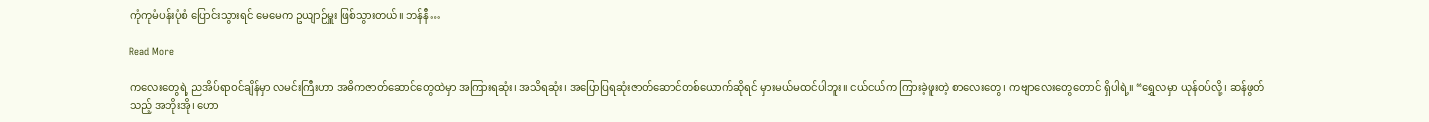ကုံကုမံပန်းပုံစံ ပြောင်းသွားရင် မေမေက ဥယျာဉ်မှူး ဖြစ်သွားတယ်။ ဘန်နီ…

Read More

ကလေးတွေရဲ့ ညအိပ်ရာဝင်ချိန်မှာ လမင်းကြီးဟာ အဓိကဇာတ်ဆောင်တွေထဲမှာ အကြားရဆုံး၊ အသိရဆုံး၊ အပြောပြရဆုံးဇာတ်ဆောင်တစ်ယောက်ဆိုရင် မှားမယ်မထင်ပါဘူး။ ငယ်ငယ်က ကြားခဲ့ဖူးတဲ့ စာလေးတွေ၊ ကဗျာလေးတွေတောင် ရှိပါရဲ့။ “ရွှေလမှာ ယုန်ဝပ်လို့၊ ဆန်ဖွတ်သည့် အဘိုးအို၊ ဟော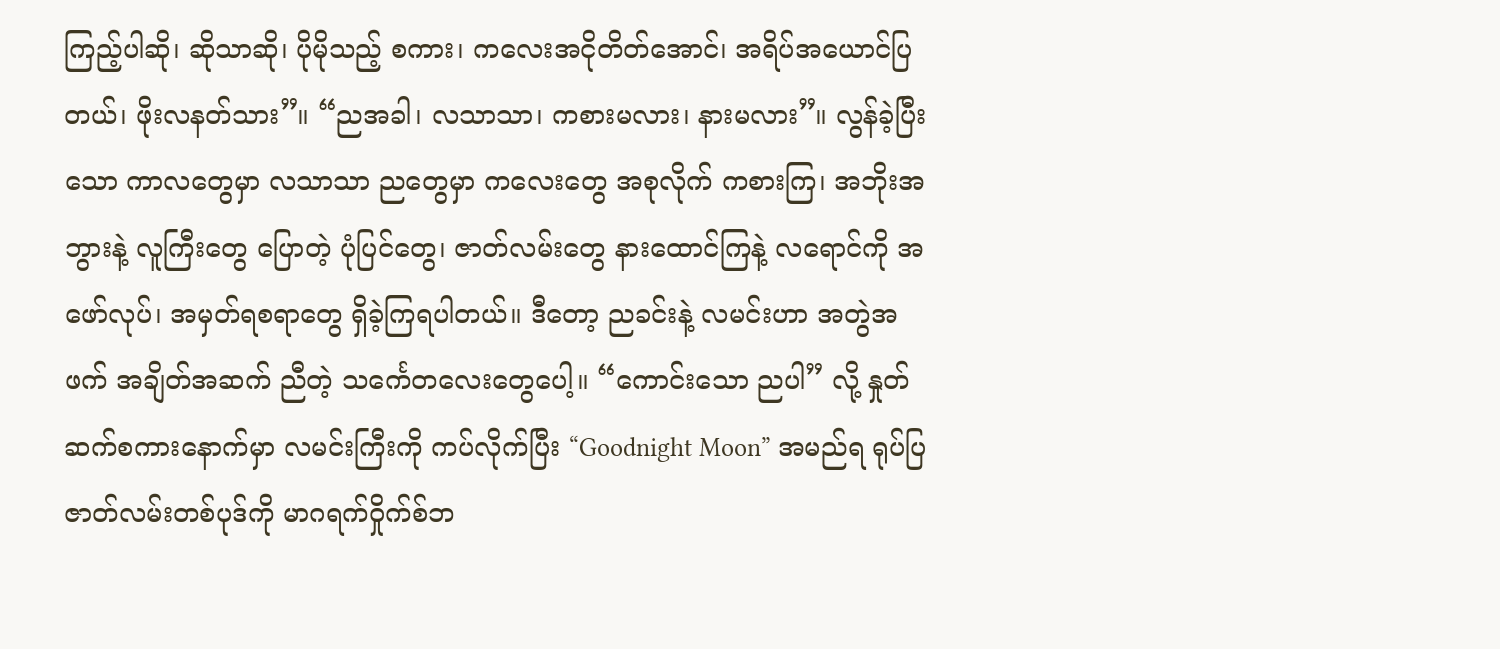ကြည့်ပါဆို၊ ဆိုသာဆို၊ ပိုမိုသည့် စကား၊ ကလေးအငိုတိတ်အောင်၊ အရိပ်အယောင်ပြတယ်၊ ဖိုးလနတ်သား”။ “ညအခါ၊ လသာသာ၊ ကစားမလား၊ နားမလား”။ လွန်ခဲ့ပြီးသော ကာလတွေမှာ လသာသာ ညတွေမှာ ကလေးတွေ အစုလိုက် ကစားကြ၊ အဘိုးအဘွားနဲ့ လူကြီးတွေ ပြောတဲ့ ပုံပြင်တွေ၊ ဇာတ်လမ်းတွေ နားထောင်ကြနဲ့ လရောင်ကို အဖော်လုပ်၊ အမှတ်ရစရာတွေ ရှိခဲ့ကြရပါတယ်။ ဒီတော့ ညခင်းနဲ့ လမင်းဟာ အတွဲအဖက် အချိတ်အဆက် ညီတဲ့ သင်္ကေတလေးတွေပေါ့။ “ကောင်းသော ညပါ” လို့ နှုတ်ဆက်စကားနောက်မှာ လမင်းကြီးကို ကပ်လိုက်ပြီး “Goodnight Moon” အမည်ရ ရုပ်ပြဇာတ်လမ်းတစ်ပုဒ်ကို မာဂရက်ဝှိုက်စ်ဘ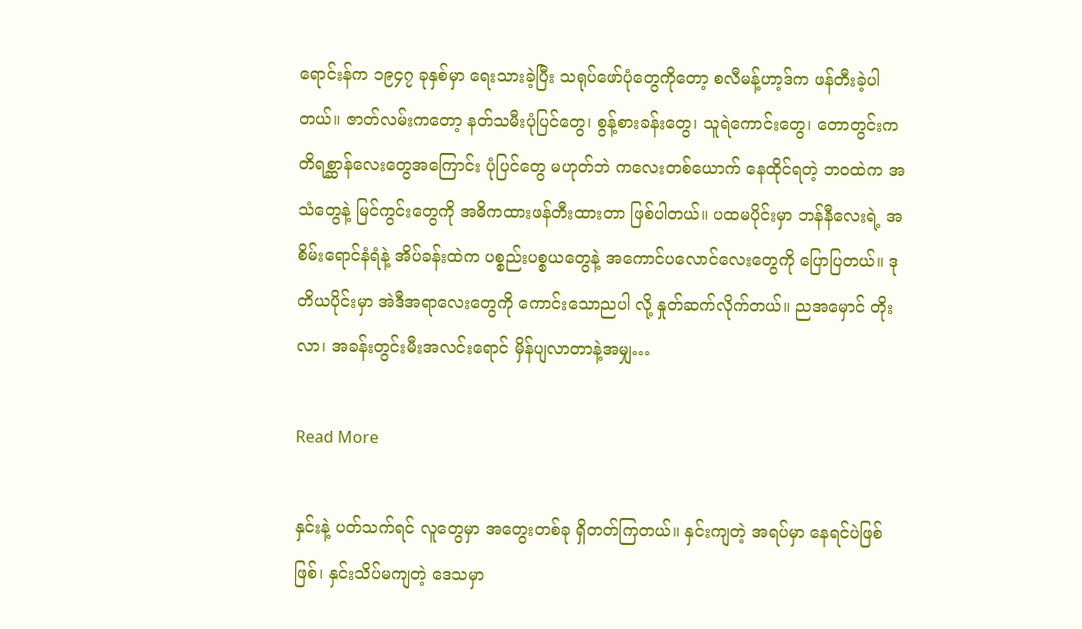ရောင်းန်က ၁၉၄၇ ခုနှစ်မှာ ရေးသားခဲ့ပြီး သရုပ်ဖော်ပုံတွေကိုတော့ စလီမန့်ဟာ့ဒ်က ဖန်တီးခဲ့ပါတယ်။ ဇာတ်လမ်းကတော့ နတ်သမီးပုံပြင်တွေ၊ စွန့်စားခန်းတွေ၊ သူရဲကောင်းတွေ၊ တောတွင်းက တိရစ္ဆာန်လေးတွေအကြောင်း ပုံပြင်တွေ မဟုတ်ဘဲ ကလေးတစ်ယောက် နေထိုင်ရတဲ့ ဘဝထဲက အသံတွေနဲ့ မြင်ကွင်းတွေကို အဓိကထားဖန်တီးထားတာ ဖြစ်ပါတယ်။ ပထမပိုင်းမှာ ဘန်နီလေးရဲ့ အစိမ်းရောင်နံရံနဲ့ အိပ်ခန်းထဲက ပစ္စည်းပစ္စယတွေနဲ့ အကောင်ပလောင်လေးတွေကို ပြောပြတယ်။ ဒုတိယပိုင်းမှာ အဲဒီအရာလေးတွေကို ကောင်းသောညပါ လို့ နှုတ်ဆက်လိုက်တယ်။ ညအမှောင် တိုးလာ၊ အခန်းတွင်းမီးအလင်းရောင် မှိန်ပျလာတာနဲ့အမျှ…

Read More

နှင်းနဲ့ ပတ်သက်ရင် လူတွေမှာ အတွေးတစ်ခု ရှိတတ်ကြတယ်။ နှင်းကျတဲ့ အရပ်မှာ နေရင်ပဲဖြစ်ဖြစ်၊ နှင်းသိပ်မကျတဲ့ ဒေသမှာ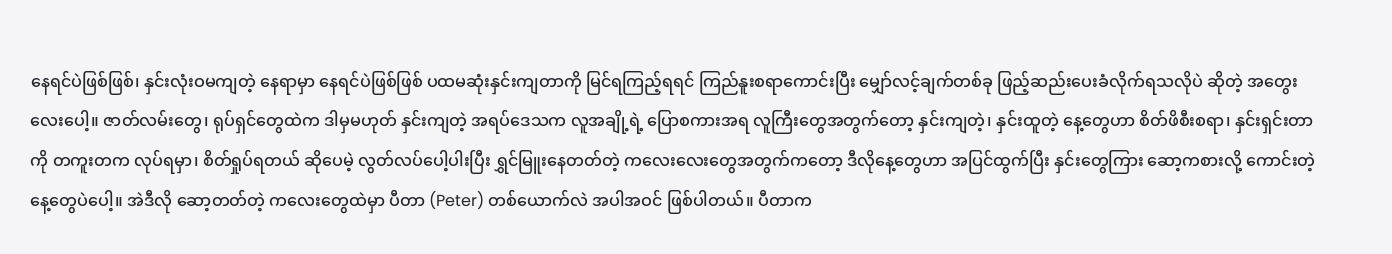နေရင်ပဲဖြစ်ဖြစ်၊ နှင်းလုံးဝမကျတဲ့ နေရာမှာ နေရင်ပဲဖြစ်ဖြစ် ပထမဆုံးနှင်းကျတာကို မြင်ရကြည့်ရရင် ကြည်နူးစရာကောင်းပြီး မျှော်လင့်ချက်တစ်ခု ဖြည့်ဆည်းပေးခံလိုက်ရသလိုပဲ ဆိုတဲ့ အတွေးလေးပေါ့။ ဇာတ်လမ်းတွေ၊ ရုပ်ရှင်တွေထဲက ဒါမှမဟုတ် နှင်းကျတဲ့ အရပ်ဒေသက လူအချို့ရဲ့ ပြောစကားအရ လူကြီးတွေအတွက်တော့ နှင်းကျတဲ့၊ နှင်းထူတဲ့ နေ့တွေဟာ စိတ်ဖိစီးစရာ၊ နှင်းရှင်းတာကို တကူးတက လုပ်ရမှာ၊ စိတ်ရှုပ်ရတယ် ဆိုပေမဲ့ လွတ်လပ်ပေါ့ပါးပြီး ရွှင်မြူးနေတတ်တဲ့ ကလေးလေးတွေအတွက်ကတော့ ဒီလိုနေ့တွေဟာ အပြင်ထွက်ပြီး နှင်းတွေကြား ဆော့ကစားလို့ ကောင်းတဲ့ နေ့တွေပဲပေါ့။ အဲဒီလို ဆော့တတ်တဲ့ ကလေးတွေထဲမှာ ပီတာ (Peter) တစ်ယောက်လဲ အပါအဝင် ဖြစ်ပါတယ်။ ပီတာက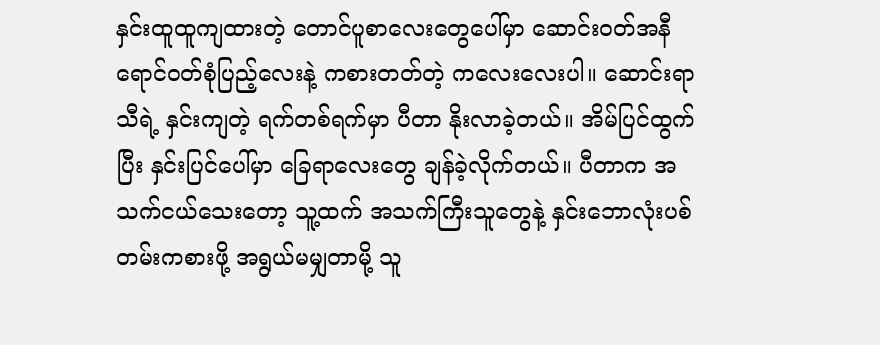နှင်းထူထူကျထားတဲ့ တောင်ပူစာလေးတွေပေါ်မှာ ဆောင်းဝတ်အနီရောင်ဝတ်စုံပြည့်လေးနဲ့ ကစားတတ်တဲ့ ကလေးလေးပါ။ ဆောင်းရာသီရဲ့ နှင်းကျတဲ့ ရက်တစ်ရက်မှာ ပီတာ နိုးလာခဲ့တယ်။ အိမ်ပြင်ထွက်ပြီး နှင်းပြင်ပေါ်မှာ ခြေရာလေးတွေ ချန်ခဲ့လိုက်တယ်။ ပီတာက အသက်ငယ်သေးတော့ သူ့ထက် အသက်ကြီးသူတွေနဲ့ နှင်းဘောလုံးပစ်တမ်းကစားဖို့ အရွယ်မမျှတာမို့ သူ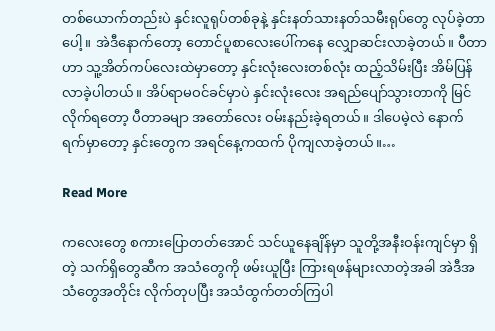တစ်ယောက်တည်းပဲ နှင်းလူရုပ်တစ်ခုနဲ့ နှင်းနတ်သားနတ်သမီးရုပ်တွေ လုပ်ခဲ့တာပေါ့။ အဲဒီနောက်တော့ တောင်ပူစာလေးပေါ်ကနေ လျှောဆင်းလာခဲ့တယ်။ ပီတာဟာ သူ့အိတ်ကပ်လေးထဲမှာတော့ နှင်းလုံးလေးတစ်လုံး ထည့်သိမ်းပြီး အိမ်ပြန်လာခဲ့ပါတယ်။ အိပ်ရာမဝင်ခင်မှာပဲ နှင်းလုံးလေး အရည်ပျော်သွားတာကို မြင်လိုက်ရတော့ ပီတာခမျာ အတော်လေး ဝမ်းနည်းခဲ့ရတယ်။ ဒါပေမဲ့လဲ နောက်ရက်မှာတော့ နှင်းတွေက အရင်နေ့ကထက် ပိုကျလာခဲ့တယ်။…

Read More

ကလေးတွေ စကားပြောတတ်အောင် သင်ယူနေချိန်မှာ သူတို့အနီးဝန်းကျင်မှာ ရှိတဲ့ သက်ရှိတွေဆီက အသံတွေကို ဖမ်းယူပြီး ကြားရဖန်များလာတဲ့အခါ အဲဒီအသံတွေအတိုင်း လိုက်တုပပြီး အသံထွက်တတ်ကြပါ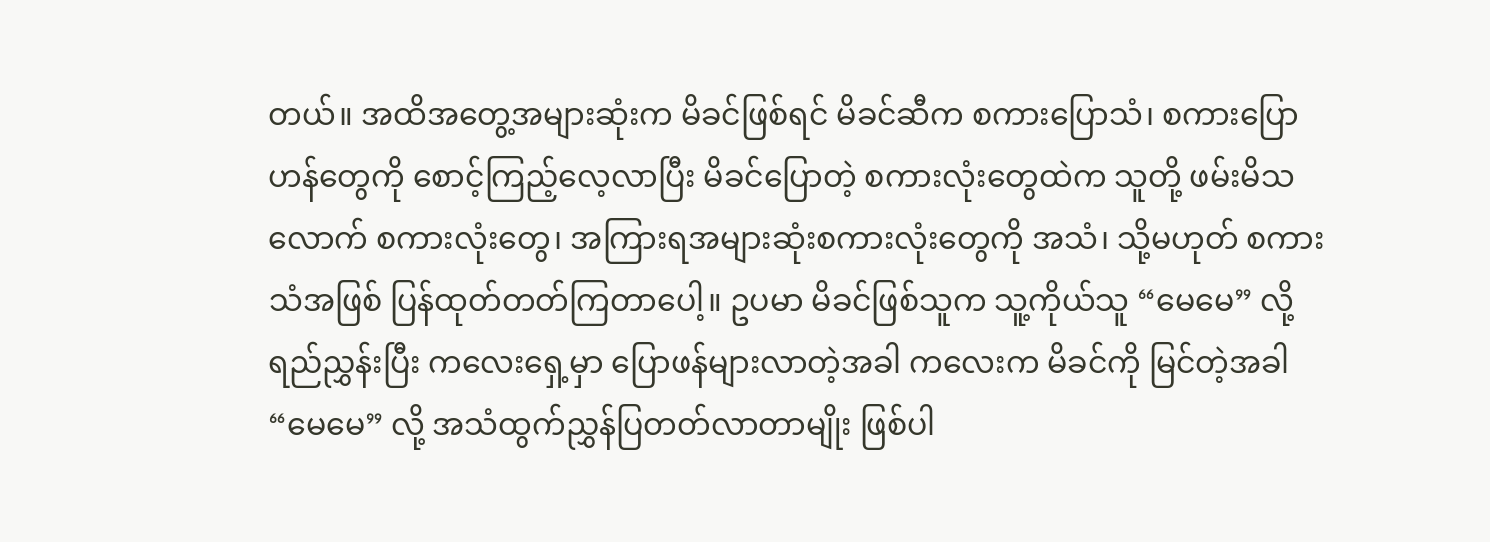တယ်။ အထိအတွေ့အများဆုံးက မိခင်ဖြစ်ရင် မိခင်ဆီက စကားပြောသံ၊ စကားပြောဟန်တွေကို စောင့်ကြည့်လေ့လာပြီး မိခင်ပြောတဲ့ စကားလုံးတွေထဲက သူတို့ ဖမ်းမိသလောက် စကားလုံးတွေ၊ အကြားရအများဆုံးစကားလုံးတွေကို အသံ၊ သို့မဟုတ် စကားသံအဖြစ် ပြန်ထုတ်တတ်ကြတာပေါ့။ ဥပမာ မိခင်ဖြစ်သူက သူ့ကိုယ်သူ “မေမေ” လို့ ရည်ညွှန်းပြီး ကလေးရှေ့မှာ ပြောဖန်များလာတဲ့အခါ ကလေးက မိခင်ကို မြင်တဲ့အခါ “မေမေ” လို့ အသံထွက်ညွှန်ပြတတ်လာတာမျိုး ဖြစ်ပါ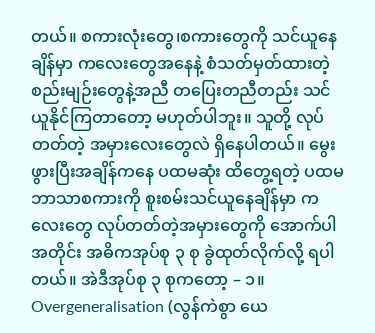တယ်။ စကားလုံးတွေ၊စကားတွေကို သင်ယူနေချိန်မှာ ကလေးတွေအနေနဲ့ စံသတ်မှတ်ထားတဲ့ စည်းမျဉ်းတွေနဲ့အညီ တပြေးတညီတည်း သင်ယူနိုင်ကြတာတော့ မဟုတ်ပါဘူး။ သူတို့ လုပ်တတ်တဲ့ အမှားလေးတွေလဲ ရှိနေပါတယ်။ မွေးဖွားပြီးအချိန်ကနေ ပထမဆုံး ထိတွေ့ရတဲ့ ပထမဘာသာစကားကို စူးစမ်းသင်ယူနေချိန်မှာ ကလေးတွေ လုပ်တတ်တဲ့အမှားတွေကို အောက်ပါအတိုင်း အဓိကအုပ်စု ၃ စု ခွဲထုတ်လိုက်လို့ ရပါတယ်။ အဲဒီအုပ်စု ၃ စုကတော့ – ၁။ Overgeneralisation (လွန်ကဲစွာ ယေ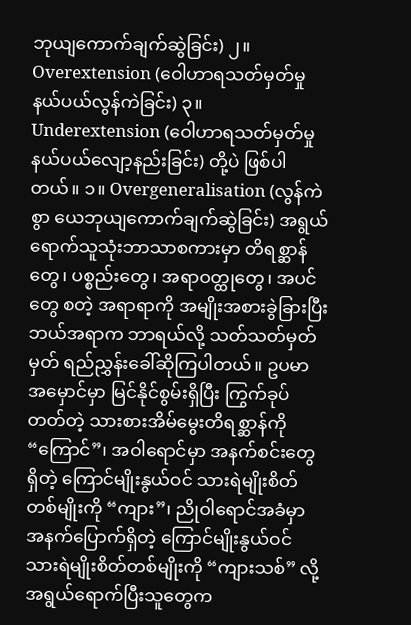ဘုယျကောက်ချက်ဆွဲခြင်း) ၂။ Overextension (ဝေါဟာရသတ်မှတ်မှုနယ်ပယ်လွန်ကဲခြင်း) ၃။ Underextension (ဝေါဟာရသတ်မှတ်မှုနယ်ပယ်လျော့နည်းခြင်း) တို့ပဲ ဖြစ်ပါတယ်။ ၁။ Overgeneralisation (လွန်ကဲစွာ ယေဘုယျကောက်ချက်ဆွဲခြင်း) အရွယ်ရောက်သူသုံးဘာသာစကားမှာ တိရစ္ဆာန်တွေ၊ ပစ္စည်းတွေ၊ အရာဝတ္ထုတွေ၊ အပင်တွေ စတဲ့ အရာရာကို အမျိုးအစားခွဲခြားပြီး ဘယ်အရာက ဘာရယ်လို့ သတ်သတ်မှတ်မှတ် ရည်ညွှန်းခေါ်ဆိုကြပါတယ်။ ဥပမာ အမှောင်မှာ မြင်နိုင်စွမ်းရှိပြီး ကြွက်ခုပ်တတ်တဲ့ သားစားအိမ်မွေးတိရစ္ဆာန်ကို “ကြောင်”၊ အဝါရောင်မှာ အနက်စင်းတွေ ရှိတဲ့ ကြောင်မျိုးနွယ်ဝင် သားရဲမျိုးစိတ်တစ်မျိုးကို “ကျား”၊ ညိုဝါရောင်အခံမှာ အနက်ပြောက်ရှိတဲ့ ကြောင်မျိုးနွယ်ဝင် သားရဲမျိုးစိတ်တစ်မျိုးကို “ကျားသစ်” လို့ အရွယ်ရောက်ပြီးသူတွေက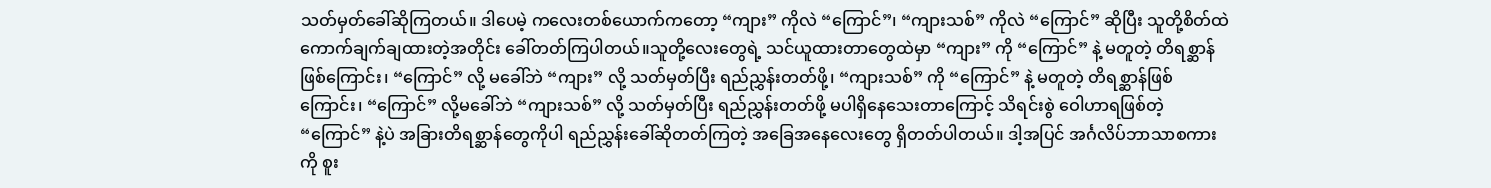သတ်မှတ်ခေါ်ဆိုကြတယ်။ ဒါပေမဲ့ ကလေးတစ်ယောက်ကတော့ “ကျား” ကိုလဲ “ကြောင်”၊ “ကျားသစ်” ကိုလဲ “ကြောင်” ဆိုပြီး သူတို့စိတ်ထဲ ကောက်ချက်ချထားတဲ့အတိုင်း ခေါ်တတ်ကြပါတယ်။သူတို့လေးတွေရဲ့ သင်ယူထားတာတွေထဲမှာ “ကျား” ကို “ကြောင်” နဲ့ မတူတဲ့ တိရစ္ဆာန်ဖြစ်ကြောင်း၊ “ကြောင်” လို့ မခေါ်ဘဲ “ကျား” လို့ သတ်မှတ်ပြီး ရည်ညွှန်းတတ်ဖို့၊ “ကျားသစ်” ကို “ကြောင်” နဲ့ မတူတဲ့ တိရစ္ဆာန်ဖြစ်ကြောင်း၊ “ကြောင်” လို့မခေါ်ဘဲ “ကျားသစ်” လို့ သတ်မှတ်ပြီး ရည်ညွှန်းတတ်ဖို့ မပါရှိနေသေးတာကြောင့် သိရင်းစွဲ ဝေါဟာရဖြစ်တဲ့ “ကြောင်” နဲ့ပဲ အခြားတိရစ္ဆာန်တွေကိုပါ ရည်ညွှန်းခေါ်ဆိုတတ်ကြတဲ့ အခြေအနေလေးတွေ ရှိတတ်ပါတယ်။ ဒါ့အပြင် အင်္ဂလိပ်ဘာသာစကားကို စူး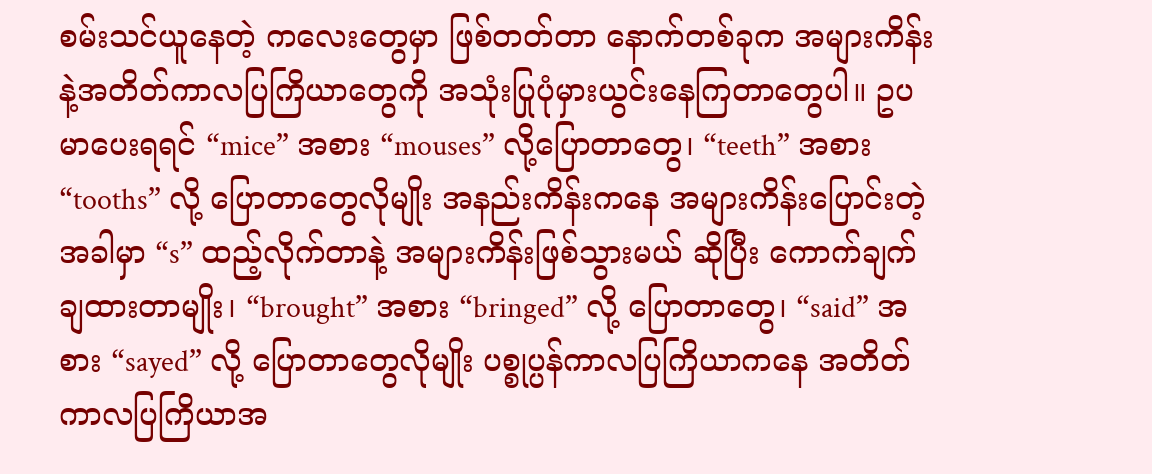စမ်းသင်ယူနေတဲ့ ကလေးတွေမှာ ဖြစ်တတ်တာ နောက်တစ်ခုက အများကိန်းနဲ့အတိတ်ကာလပြကြိယာတွေကို အသုံးပြုပုံမှားယွင်းနေကြတာတွေပါ။ ဥပမာပေးရရင် “mice” အစား “mouses” လို့ပြောတာတွေ၊ “teeth” အစား “tooths” လို့ ပြောတာတွေလိုမျိုး အနည်းကိန်းကနေ အများကိန်းပြောင်းတဲ့အခါမှာ “s” ထည့်လိုက်တာနဲ့ အများကိန်းဖြစ်သွားမယ် ဆိုပြီး ကောက်ချက်ချထားတာမျိုး၊ “brought” အစား “bringed” လို့ ပြောတာတွေ၊ “said” အစား “sayed” လို့ ပြောတာတွေလိုမျိုး ပစ္စုပ္ပန်ကာလပြကြိယာကနေ အတိတ်ကာလပြကြိယာအ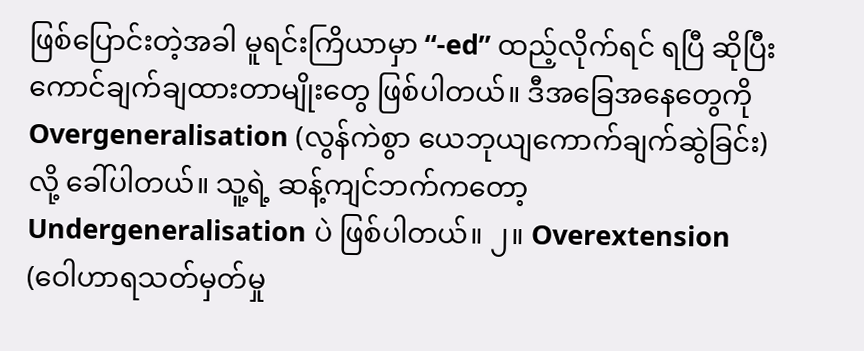ဖြစ်ပြောင်းတဲ့အခါ မူရင်းကြိယာမှာ “-ed” ထည့်လိုက်ရင် ရပြီ ဆိုပြီး ကောင်ချက်ချထားတာမျိုးတွေ ဖြစ်ပါတယ်။ ဒီအခြေအနေတွေကို Overgeneralisation (လွန်ကဲစွာ ယေဘုယျကောက်ချက်ဆွဲခြင်း) လို့ ခေါ်ပါတယ်။ သူ့ရဲ့ ဆန့်ကျင်ဘက်ကတော့ Undergeneralisation ပဲ ဖြစ်ပါတယ်။ ၂။ Overextension (ဝေါဟာရသတ်မှတ်မှု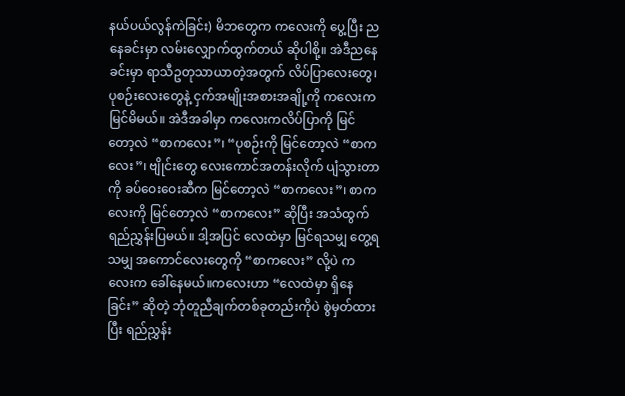နယ်ပယ်လွန်ကဲခြင်း) မိဘတွေက ကလေးကို ပွေ့ပြီး ညနေခင်းမှာ လမ်းလျှောက်ထွက်တယ် ဆိုပါစို့။ အဲဒီညနေခင်းမှာ ရာသီဥတုသာယာတဲ့အတွက် လိပ်ပြာလေးတွေ၊ ပုစဉ်းလေးတွေနဲ့ ငှက်အမျိုးအစားအချို့ကို ကလေးက မြင်မိမယ်။ အဲဒီအခါမှာ ကလေးကလိပ်ပြာကို မြင်တော့လဲ “စာကလေး”၊ “ပုစဉ်းကို မြင်တော့လဲ “စာကလေး”၊ ဗျိုင်းတွေ လေးကောင်အတန်းလိုက် ပျံသွားတာကို ခပ်ဝေးဝေးဆီက မြင်တော့လဲ “စာကလေး”၊ စာကလေးကို မြင်တော့လဲ “စာကလေး” ဆိုပြီး အသံထွက်ရည်ညွှန်းပြမယ်။ ဒါ့အပြင် လေထဲမှာ မြင်ရသမျှ တွေ့ရသမျှ အကောင်လေးတွေကို “စာကလေး” လို့ပဲ ကလေးက ခေါ်နေမယ်။ကလေးဟာ “လေထဲမှာ ရှိနေခြင်း” ဆိုတဲ့ ဘုံတူညီချက်တစ်ခုတည်းကိုပဲ စွဲမှတ်ထားပြီး ရည်ညွှန်း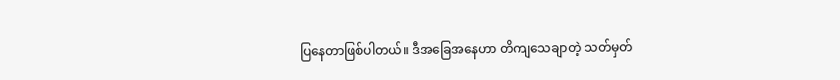ပြနေတာဖြစ်ပါတယ်။ ဒီအခြေအနေဟာ တိကျသေချာတဲ့ သတ်မှတ်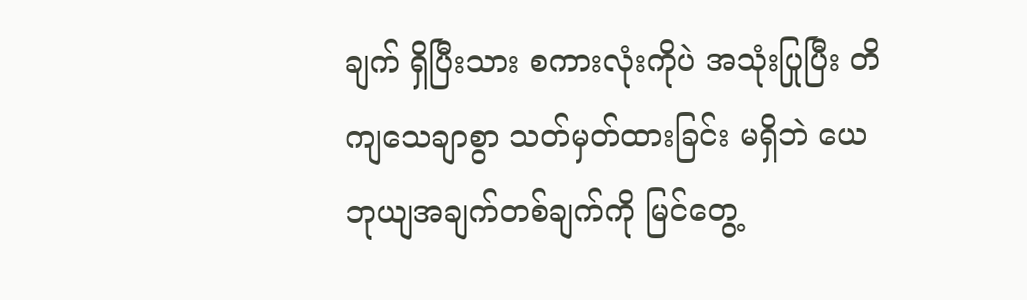ချက် ရှိပြီးသား စကားလုံးကိုပဲ အသုံးပြုပြီး တိကျသေချာစွာ သတ်မှတ်ထားခြင်း မရှိဘဲ ယေဘုယျအချက်တစ်ချက်ကို မြင်တွေ့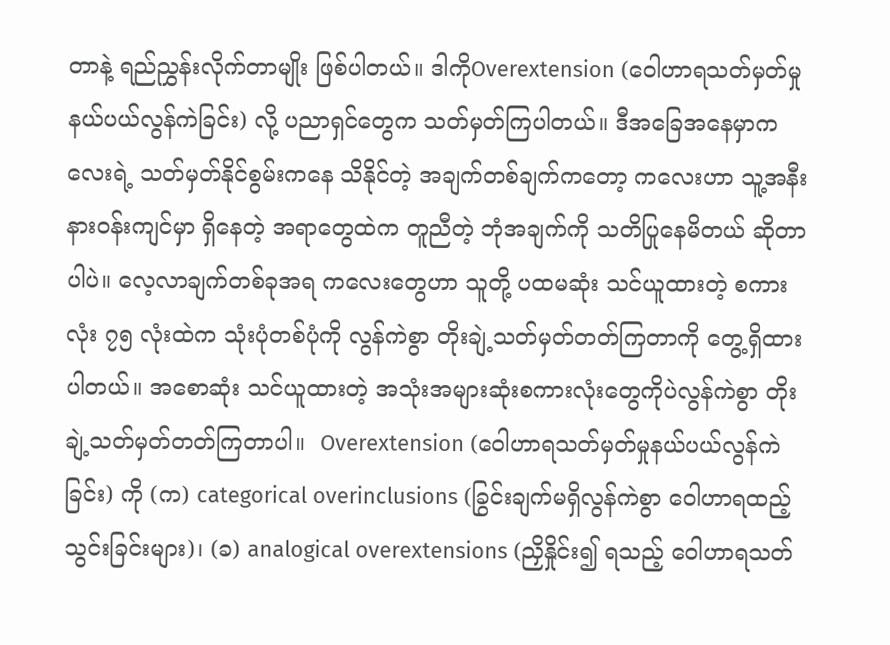တာနဲ့ ရည်ညွှန်းလိုက်တာမျိုး ဖြစ်ပါတယ်။ ဒါကိုOverextension (ဝေါဟာရသတ်မှတ်မှုနယ်ပယ်လွန်ကဲခြင်း) လို့ ပညာရှင်တွေက သတ်မှတ်ကြပါတယ်။ ဒီအခြေအနေမှာကလေးရဲ့ သတ်မှတ်နိုင်စွမ်းကနေ သိနိုင်တဲ့ အချက်တစ်ချက်ကတော့ ကလေးဟာ သူ့အနီးနားဝန်းကျင်မှာ ရှိနေတဲ့ အရာတွေထဲက တူညီတဲ့ ဘုံအချက်ကို သတိပြုနေမိတယ် ဆိုတာပါပဲ။ လေ့လာချက်တစ်ခုအရ ကလေးတွေဟာ သူတို့ ပထမဆုံး သင်ယူထားတဲ့ စကားလုံး ၇၅ လုံးထဲက သုံးပုံတစ်ပုံကို လွန်ကဲစွာ တိုးချဲ့သတ်မှတ်တတ်ကြတာကို တွေ့ရှိထားပါတယ်။ အစောဆုံး သင်ယူထားတဲ့ အသုံးအများဆုံးစကားလုံးတွေကိုပဲလွန်ကဲစွာ တိုးချဲ့သတ်မှတ်တတ်ကြတာပါ။  Overextension (ဝေါဟာရသတ်မှတ်မှုနယ်ပယ်လွန်ကဲခြင်း) ကို (က) categorical overinclusions (ခြွင်းချက်မရှိလွန်ကဲစွာ ဝေါဟာရထည့်သွင်းခြင်းများ)၊ (ခ) analogical overextensions (ညှိနှိုင်း၍ ရသည့် ဝေါဟာရသတ်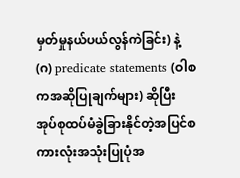မှတ်မှုနယ်ပယ်လွန်ကဲခြင်း) နဲ့ (ဂ) predicate statements (ဝါစကအဆိုပြုချက်များ) ဆိုပြီး အုပ်စုထပ်မံခွဲခြားနိုင်တဲ့အပြင်စကားလုံးအသုံးပြုပုံအ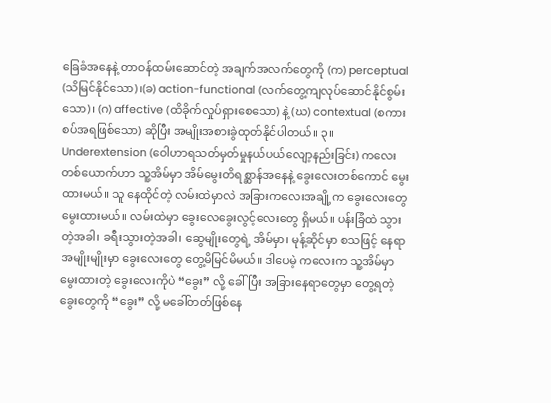ခြေခံအနေနဲ့ တာဝန်ထမ်းဆောင်တဲ့ အချက်အလက်တွေကို (က) perceptual (သိမြင်နိုင်သော)၊(ခ) action-functional (လက်တွေ့ကျလုပ်ဆောင်နိုင်စွမ်းသော)၊ (ဂ) affective (ထိခိုက်လှုပ်ရှားစေသော) နဲ့ (ဃ) contextual (စကားစပ်အရဖြစ်သော) ဆိုပြီး အမျိုးအစားခွဲထုတ်နိုင်ပါတယ်။ ၃။ Underextension (ဝေါဟာရသတ်မှတ်မှုနယ်ပယ်လျော့နည်းခြင်း) ကလေးတစ်ယောက်ဟာ သူ့အိမ်မှာ အိမ်မွေးတိရစ္ဆာန်အနေနဲ့ ခွေးလေးတစ်ကောင် မွေးထားမယ်။ သူ နေထိုင်တဲ့ လမ်းထဲမှာလဲ အခြားကလေးအချို့က ခွေးလေးတွေ မွေးထားမယ်။ လမ်းထဲမှာ ခွေးလေခွေးလွင့်လေးတွေ ရှိမယ်။ ပန်းခြံထဲ သွားတဲ့အခါ၊ ခရီးသွားတဲ့အခါ၊ ဆွေမျိုးတွေရဲ့ အိမ်မှာ၊ မုန့်ဆိုင်မှာ စသဖြင့် နေရာအမျိုးမျိုးမှာ ခွေးလေးတွေ တွေ့မိမြင်မိမယ်။ ဒါပေမဲ့ ကလေးက သူ့အိမ်မှာ မွေးထားတဲ့ ခွေးလေးကိုပဲ “ခွေး” လို့ ခေါ်ပြီး အခြားနေရာတွေမှာ တွေ့ရတဲ့ ခွေးတွေကို “ခွေး” လို့ မခေါ်တတ်ဖြစ်နေ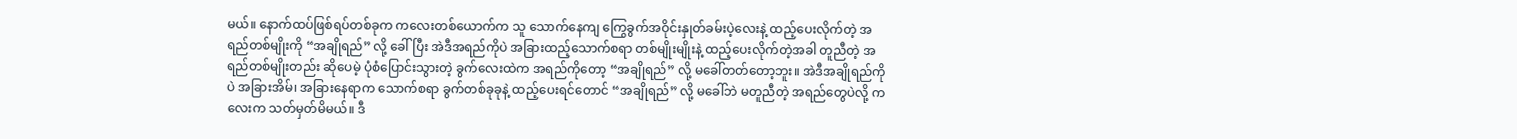မယ်။ နောက်ထပ်ဖြစ်ရပ်တစ်ခုက ကလေးတစ်ယောက်က သူ သောက်နေကျ ကြွေခွက်အဝိုင်းနှုတ်ခမ်းပဲ့လေးနဲ့ ထည့်ပေးလိုက်တဲ့ အရည်တစ်မျိုးကို “အချိုရည်” လို့ ခေါ်ပြီး အဲဒီအရည်ကိုပဲ အခြားထည့်သောက်စရာ တစ်မျိုးမျိုးနဲ့ ထည့်ပေးလိုက်တဲ့အခါ တူညီတဲ့ အရည်တစ်မျိုးတည်း ဆိုပေမဲ့ ပုံစံပြောင်းသွားတဲ့ ခွက်လေးထဲက အရည်ကိုတော့ “အချိုရည်” လို့ မခေါ်တတ်တော့ဘူး။ အဲဒီအချိုရည်ကိုပဲ အခြားအိမ်၊ အခြားနေရာက သောက်စရာ ခွက်တစ်ခုခုနဲ့ ထည့်ပေးရင်တောင် “အချိုရည်” လို့ မခေါ်ဘဲ မတူညီတဲ့ အရည်တွေပဲလို့ ကလေးက သတ်မှတ်မိမယ်။ ဒီ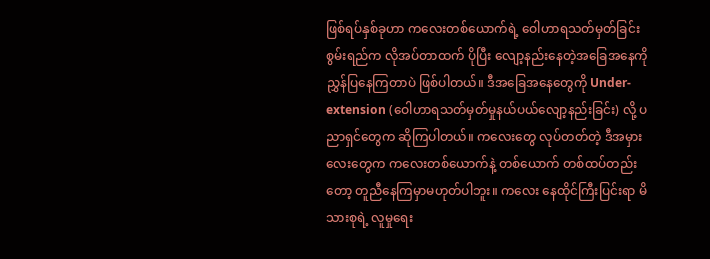ဖြစ်ရပ်နှစ်ခုဟာ ကလေးတစ်ယောက်ရဲ့ ဝေါဟာရသတ်မှတ်ခြင်းစွမ်းရည်က လိုအပ်တာထက် ပိုပြီး လျော့နည်းနေတဲ့အခြေအနေကို ညွှန်ပြနေကြတာပဲ ဖြစ်ပါတယ်။ ဒီအခြေအနေတွေကို Under-extension (ဝေါဟာရသတ်မှတ်မှုနယ်ပယ်လျော့နည်းခြင်း) လို့ ပညာရှင်တွေက ဆိုကြပါတယ်။ ကလေးတွေ လုပ်တတ်တဲ့ ဒီအမှားလေးတွေက ကလေးတစ်ယောက်နဲ့ တစ်ယောက် တစ်ထပ်တည်းတော့ တူညီနေကြမှာမဟုတ်ပါဘူး။ ကလေး နေထိုင်ကြီးပြင်းရာ မိသားစုရဲ့ လူမှုရေး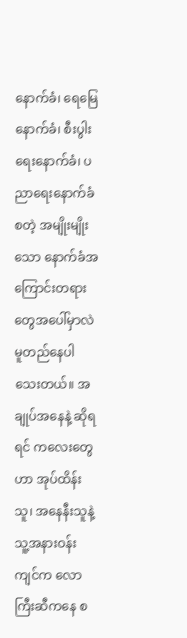နောက်ခံ၊ ရေမြေနောက်ခံ၊ စီးပွါးရေးနောက်ခံ၊ ပညာရေးနောက်ခံ စတဲ့ အမျိုးမျိုးသော နောက်ခံအကြောင်းတရားတွေအပေါ်မှာလဲ မူတည်နေပါသေးတယ်။ အချုပ်အနေနဲ့ ဆိုရရင် ကလေးတွေဟာ အုပ်ထိန်းသူ၊ အနေနီးသူနဲ့ သူ့အနားဝန်းကျင်က လောကြီးဆီကနေ စ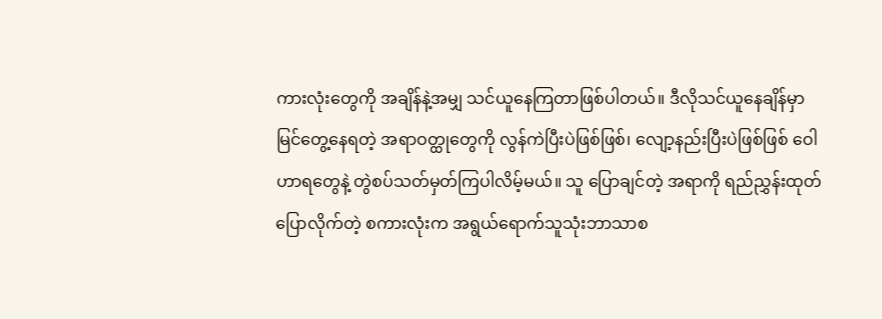ကားလုံးတွေကို အချိန်နဲ့အမျှ သင်ယူနေကြတာဖြစ်ပါတယ်။ ဒီလိုသင်ယူနေချိန်မှာ မြင်တွေ့နေရတဲ့ အရာဝတ္ထုတွေကို လွန်ကဲပြီးပဲဖြစ်ဖြစ်၊ လျော့နည်းပြီးပဲဖြစ်ဖြစ် ဝေါဟာရတွေနဲ့ တွဲစပ်သတ်မှတ်ကြပါလိမ့်မယ်။ သူ ပြောချင်တဲ့ အရာကို ရည်ညွှန်းထုတ်ပြောလိုက်တဲ့ စကားလုံးက အရွယ်ရောက်သူသုံးဘာသာစ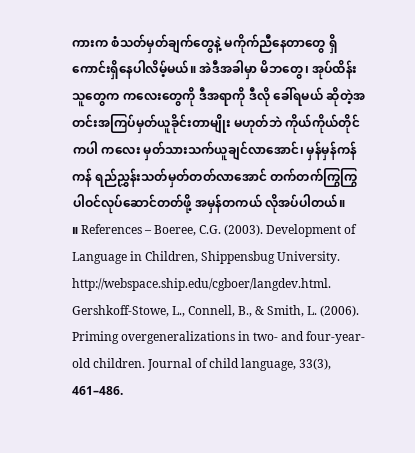ကားက စံသတ်မှတ်ချက်တွေနဲ့ မကိုက်ညီနေတာတွေ ရှိကောင်းရှိနေပါလိမ့်မယ်။ အဲဒီအခါမှာ မိဘတွေ၊ အုပ်ထိန်းသူတွေက ကလေးတွေကို ဒီအရာကို ဒီလို ခေါ်ရမယ် ဆိုတဲ့အတင်းအကြပ်မှတ်ယူခိုင်းတာမျိုး မဟုတ်ဘဲ ကိုယ်ကိုယ်တိုင်ကပါ ကလေး မှတ်သားသက်ယူချင်လာအောင်၊ မှန်မှန်ကန်ကန် ရည်ညွှန်းသတ်မှတ်တတ်လာအောင် တက်တက်ကြွကြွ ပါဝင်လုပ်ဆောင်တတ်ဖို့ အမှန်တကယ် လိုအပ်ပါတယ်။     ။ References – Boeree, C.G. (2003). Development of Language in Children, Shippensbug University. http://webspace.ship.edu/cgboer/langdev.html. Gershkoff-Stowe, L., Connell, B., & Smith, L. (2006). Priming overgeneralizations in two- and four-year-old children. Journal of child language, 33(3), 461–486.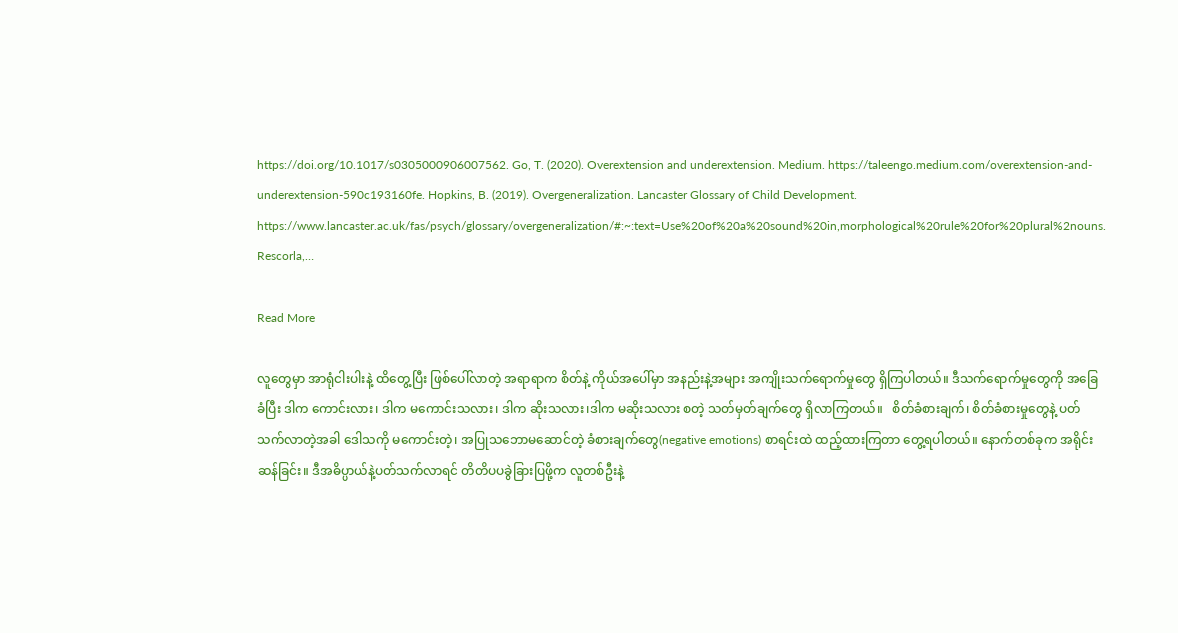https://doi.org/10.1017/s0305000906007562. Go, T. (2020). Overextension and underextension. Medium. https://taleengo.medium.com/overextension-and-underextension-590c193160fe. Hopkins, B. (2019). Overgeneralization. Lancaster Glossary of Child Development. https://www.lancaster.ac.uk/fas/psych/glossary/overgeneralization/#:~:text=Use%20of%20a%20sound%20in,morphological%20rule%20for%20plural%2nouns. Rescorla,…

Read More

လူတွေမှာ အာရုံငါးပါးနဲ့ ထိတွေ့ပြီး ဖြစ်ပေါ်လာတဲ့ အရာရာက စိတ်နဲ့ ကိုယ်အပေါ်မှာ အနည်းနဲ့အများ အကျိုးသက်ရောက်မှုတွေ ရှိကြပါတယ်။ ဒီသက်ရောက်မှုတွေကို အခြေခံပြီး ဒါက ကောင်းလား၊ ဒါက မကောင်းသလား၊ ဒါက ဆိုးသလား၊ဒါက မဆိုးသလား စတဲ့ သတ်မှတ်ချက်တွေ ရှိလာကြတယ်။   စိတ်ခံစားချက်၊ စိတ်ခံစားမှုတွေနဲ့ ပတ်သက်လာတဲ့အခါ ဒေါသကို မကောင်းတဲ့၊ အပြုသဘောမဆောင်တဲ့ ခံစားချက်တွေ(negative emotions) စာရင်းထဲ ထည့်ထားကြတာ တွေ့ရပါတယ်။ နောက်တစ်ခုက အရိုင်းဆန်ခြင်း။ ဒီအဓိပ္ပာယ်နဲ့ပတ်သက်လာရင် တိတိပပခွဲခြားပြဖို့က လူတစ်ဦးနဲ့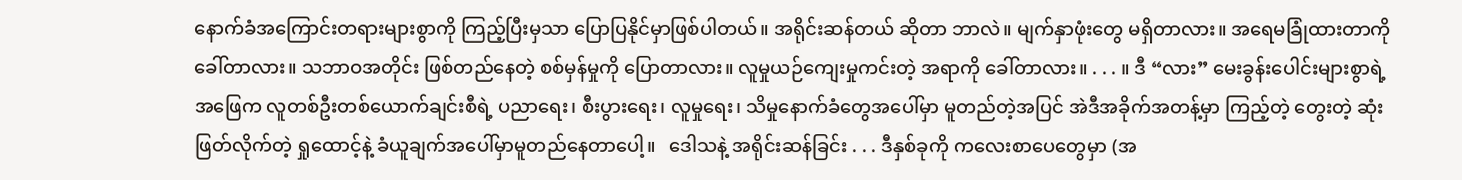နောက်ခံအကြောင်းတရားများစွာကို ကြည့်ပြီးမှသာ ပြောပြနိုင်မှာဖြစ်ပါတယ်။ အရိုင်းဆန်တယ် ဆိုတာ ဘာလဲ။ မျက်နှာဖုံးတွေ မရှိတာလား။ အရေမခြုံထားတာကို ခေါ်တာလား။ သဘာဝအတိုင်း ဖြစ်တည်နေတဲ့ စစ်မှန်မှုကို ပြောတာလား။ လူမှုယဉ်ကျေးမှုကင်းတဲ့ အရာကို ခေါ်တာလား။ . . . ။ ဒီ “လား” မေးခွန်းပေါင်းများစွာရဲ့ အဖြေက လူတစ်ဦးတစ်ယောက်ချင်းစီရဲ့ ပညာရေး၊ စီးပွားရေး၊ လူမှုရေး၊ သိမှုနောက်ခံတွေအပေါ်မှာ မူတည်တဲ့အပြင် အဲဒီအခိုက်အတန့်မှာ ကြည့်တဲ့ တွေးတဲ့ ဆုံးဖြတ်လိုက်တဲ့ ရှုထောင့်နဲ့ ခံယူချက်အပေါ်မှာမူတည်နေတာပေါ့။   ဒေါသနဲ့ အရိုင်းဆန်ခြင်း . . . ဒီနှစ်ခုကို ကလေးစာပေတွေမှာ (အ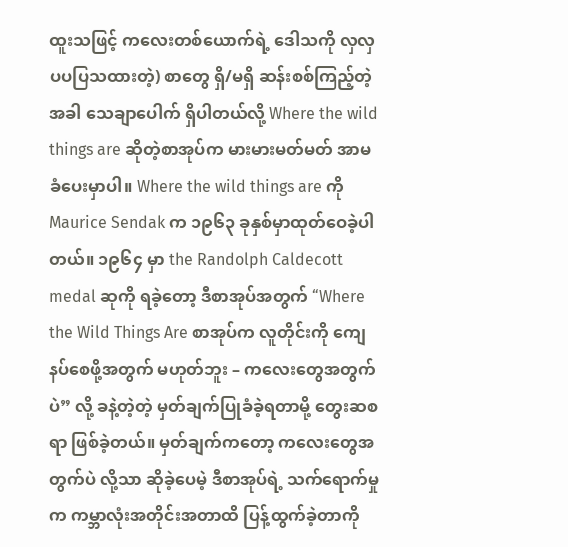ထူးသဖြင့် ကလေးတစ်ယောက်ရဲ့ ဒေါသကို လှလှပပပြသထားတဲ့) စာတွေ ရှိ/မရှိ ဆန်းစစ်ကြည့်တဲ့အခါ သေချာပေါက် ရှိပါတယ်လို့ Where the wild things are ဆိုတဲ့စာအုပ်က မားမားမတ်မတ် အာမခံပေးမှာပါ။ Where the wild things are ကို Maurice Sendak က ၁၉၆၃ ခုနှစ်မှာထုတ်ဝေခဲ့ပါတယ်။ ၁၉၆၄ မှာ the Randolph Caldecott medal ဆုကို ရခဲ့တော့ ဒီစာအုပ်အတွက် “Where the Wild Things Are စာအုပ်က လူတိုင်းကို ကျေနပ်စေဖို့အတွက် မဟုတ်ဘူး – ကလေးတွေအတွက်ပဲ” လို့ ခနဲ့တဲ့တဲ့ မှတ်ချက်ပြုခံခဲ့ရတာမို့ တွေးဆစရာ ဖြစ်ခဲ့တယ်။ မှတ်ချက်ကတော့ ကလေးတွေအတွက်ပဲ လို့သာ ဆိုခဲ့ပေမဲ့ ဒီစာအုပ်ရဲ့ သက်ရောက်မှုက ကမ္ဘာလုံးအတိုင်းအတာထိ ပြန့်ထွက်ခဲ့တာကို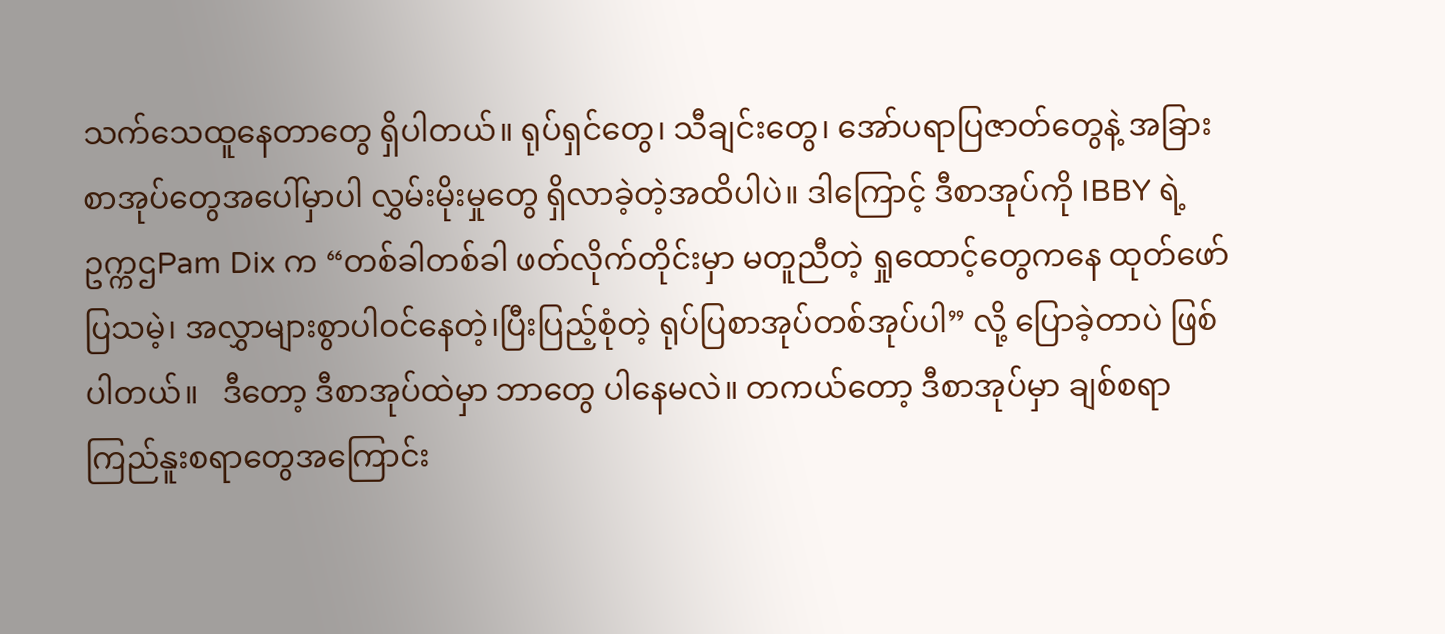သက်သေထူနေတာတွေ ရှိပါတယ်။ ရုပ်ရှင်တွေ၊ သီချင်းတွေ၊ အော်ပရာပြဇာတ်တွေနဲ့ အခြားစာအုပ်တွေအပေါ်မှာပါ လွှမ်းမိုးမှုတွေ ရှိလာခဲ့တဲ့အထိပါပဲ။ ဒါကြောင့် ဒီစာအုပ်ကို IBBY ရဲ့ ဥက္ကဌPam Dix က “တစ်ခါတစ်ခါ ဖတ်လိုက်တိုင်းမှာ မတူညီတဲ့ ရှုထောင့်တွေကနေ ထုတ်ဖော်ပြသမဲ့၊ အလွှာများစွာပါဝင်နေတဲ့၊ပြီးပြည့်စုံတဲ့ ရုပ်ပြစာအုပ်တစ်အုပ်ပါ” လို့ ပြောခဲ့တာပဲ ဖြစ်ပါတယ်။   ဒီတော့ ဒီစာအုပ်ထဲမှာ ဘာတွေ ပါနေမလဲ။ တကယ်တော့ ဒီစာအုပ်မှာ ချစ်စရာ ကြည်နူးစရာတွေအကြောင်း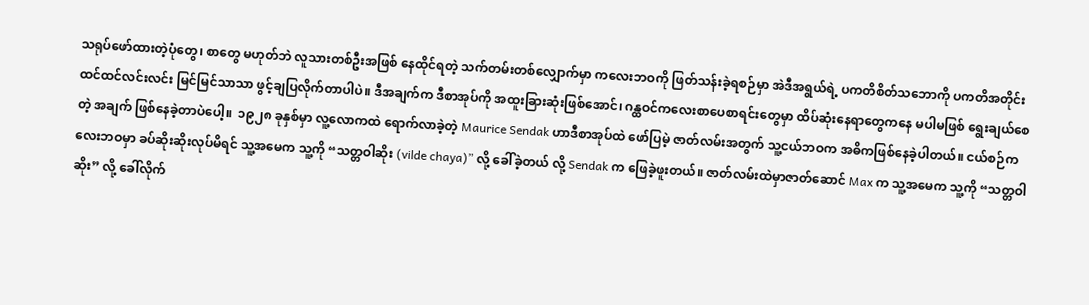သရုပ်ဖော်ထားတဲ့ပုံတွေ၊ စာတွေ မဟုတ်ဘဲ လူသားတစ်ဦးအဖြစ် နေထိုင်ရတဲ့ သက်တမ်းတစ်လျှောက်မှာ ကလေးဘဝကို ဖြတ်သန်းခဲ့ရစဉ်မှာ အဲဒီအရွယ်ရဲ့ ပကတိစိတ်သဘောကို ပကတိအတိုင်း ထင်ထင်လင်းလင်း မြင်မြင်သာသာ ဖွင့်ချပြလိုက်တာပါပဲ။ ဒီအချက်က ဒီစာအုပ်ကို အထူးခြားဆုံးဖြစ်အောင်၊ ဂန္ထဝင်ကလေးစာပေစာရင်းတွေမှာ ထိပ်ဆုံးနေရာတွေကနေ မပါမဖြစ် ရွေးချယ်စေတဲ့ အချက် ဖြစ်နေခဲ့တာပဲပေါ့။  ၁၉၂၈ ခုနှစ်မှာ လူ့လောကထဲ ရောက်လာခဲ့တဲ့ Maurice Sendak ဟာဒီစာအုပ်ထဲ ဖော်ပြမဲ့ ဇာတ်လမ်းအတွက် သူ့ငယ်ဘဝက အဓိကဖြစ်နေခဲ့ပါတယ်။ ငယ်စဉ်ကလေးဘဝမှာ ခပ်ဆိုးဆိုးလုပ်မိရင် သူ့အမေက သူ့ကို “သတ္တဝါဆိုး (vilde chaya)” လို့ ခေါ်ခဲ့တယ် လို့ Sendak က ဖြေခဲ့ဖူးတယ်။ ဇာတ်လမ်းထဲမှာဇာတ်ဆောင် Max က သူ့အမေက သူ့ကို “သတ္တဝါဆိုး” လို့ ခေါ်လိုက်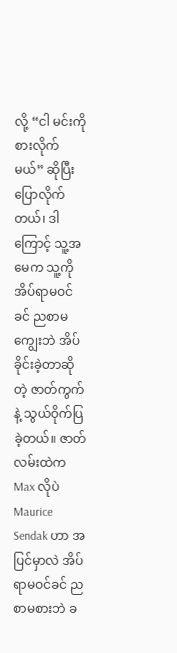လို့ “ငါ မင်းကို စားလိုက်မယ်” ဆိုပြီး ပြောလိုက်တယ်၊ ဒါကြောင့် သူ့အမေက သူ့ကို အိပ်ရာမဝင်ခင် ညစာမကျွေးဘဲ အိပ်ခိုင်းခဲ့တာဆိုတဲ့ ဇာတ်ကွက်နဲ့ သွယ်ဝိုက်ပြခဲ့တယ်။ ဇာတ်လမ်းထဲက Max လိုပဲ Maurice Sendak ဟာ အပြင်မှာလဲ အိပ်ရာမဝင်ခင် ညစာမစားဘဲ ခ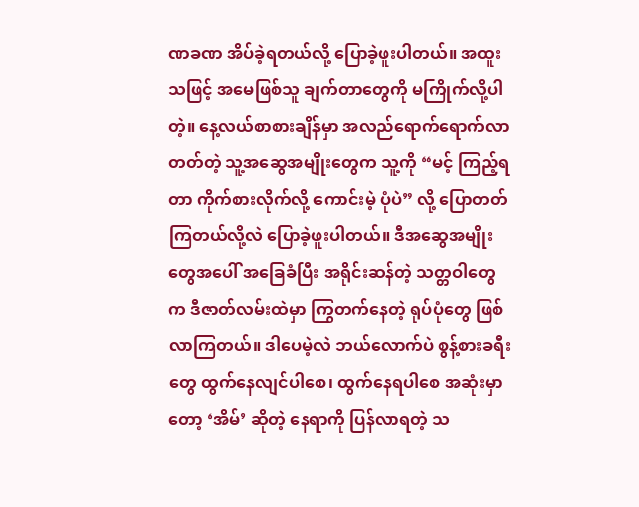ဏခဏ အိပ်ခဲ့ရတယ်လို့ ပြောခဲ့ဖူးပါတယ်။ အထူးသဖြင့် အမေဖြစ်သူ ချက်တာတွေကို မကြိုက်လို့ပါတဲ့။ နေ့လယ်စာစားချိန်မှာ အလည်ရောက်ရောက်လာတတ်တဲ့ သူ့အဆွေအမျိုးတွေက သူ့ကို “မင့် ကြည့်ရတာ ကိုက်စားလိုက်လို့ ကောင်းမဲ့ ပုံပဲ” လို့ ပြောတတ်ကြတယ်လို့လဲ ပြောခဲ့ဖူးပါတယ်။ ဒီအဆွေအမျိုးတွေအပေါ် အခြေခံပြီး အရိုင်းဆန်တဲ့ သတ္တဝါတွေက ဒီဇာတ်လမ်းထဲမှာ ကြွတက်နေတဲ့ ရုပ်ပုံတွေ ဖြစ်လာကြတယ်။ ဒါပေမဲ့လဲ ဘယ်လောက်ပဲ စွန့်စားခရီးတွေ ထွက်နေလျင်ပါစေ၊ ထွက်နေရပါစေ အဆုံးမှာတော့ ‘အိမ်’ ဆိုတဲ့ နေရာကို ပြန်လာရတဲ့ သ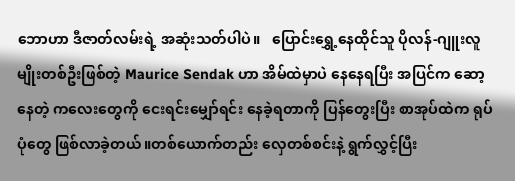ဘောဟာ ဒီဇာတ်လမ်းရဲ့ အဆုံးသတ်ပါပဲ။   ပြောင်းရွှေ့နေထိုင်သူ ပိုလန်-ဂျူးလူမျိုးတစ်ဦးဖြစ်တဲ့ Maurice Sendak ဟာ အိမ်ထဲမှာပဲ နေနေရပြီး အပြင်က ဆော့နေတဲ့ ကလေးတွေကို ငေးရင်းမျှော်ရင်း နေခဲ့ရတာကို ပြန်တွေးပြီး စာအုပ်ထဲက ရုပ်ပုံတွေ ဖြစ်လာခဲ့တယ်။တစ်ယောက်တည်း လှေတစ်စင်းနဲ့ ရွက်လွှင့်ပြီး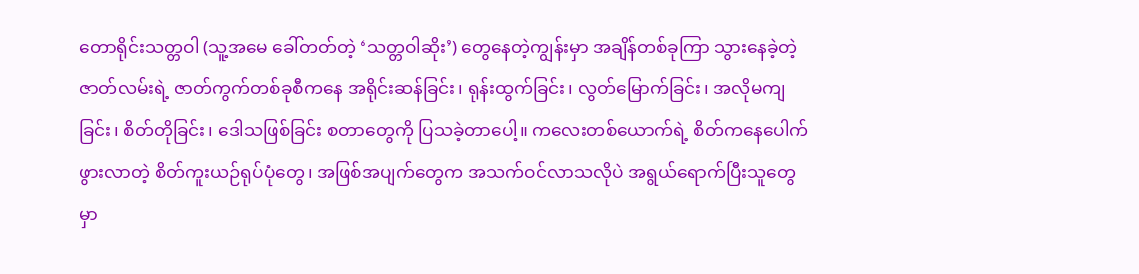တောရိုင်းသတ္တဝါ (သူ့အမေ ခေါ်တတ်တဲ့ ‘သတ္တဝါဆိုး’) တွေနေတဲ့ကျွန်းမှာ အချိန်တစ်ခုကြာ သွားနေခဲ့တဲ့ ဇာတ်လမ်းရဲ့ ဇာတ်ကွက်တစ်ခုစီကနေ အရိုင်းဆန်ခြင်း၊ ရုန်းထွက်ခြင်း၊ လွတ်မြောက်ခြင်း၊ အလိုမကျခြင်း၊ စိတ်တိုခြင်း၊ ဒေါသဖြစ်ခြင်း စတာတွေကို ပြသခဲ့တာပေါ့။ ကလေးတစ်ယောက်ရဲ့ စိတ်ကနေပေါက်ဖွားလာတဲ့ စိတ်ကူးယဉ်ရုပ်ပုံတွေ၊ အဖြစ်အပျက်တွေက အသက်ဝင်လာသလိုပဲ အရွယ်ရောက်ပြီးသူတွေမှာ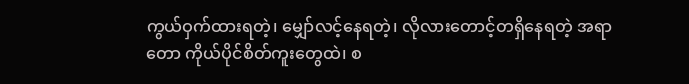ကွယ်ဝှက်ထားရတဲ့၊ မျှော်လင့်နေရတဲ့၊ လိုလားတောင့်တရှိနေရတဲ့ အရာတော ကိုယ်ပိုင်စိတ်ကူးတွေထဲ၊ စ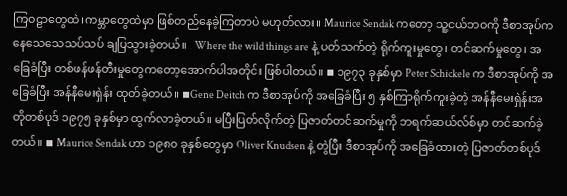ကြဝဠာတွေထဲ၊ကမ္ဘာတွေထဲမှာ ဖြစ်တည်နေခဲ့ကြတာပဲ မဟုတ်လား။ Maurice Sendak ကတော့ သူ့ငယ်ဘဝကို ဒီစာအုပ်ကနေသေသေသပ်သပ် ချပြသွားခဲ့တယ်။   Where the wild things are နဲ့ ပတ်သက်တဲ့ ရိုက်ကူးမှုတွေ၊ တင်ဆက်မှုတွေ၊ အခြေခံပြီး တစ်ဖန်ဖန်တီးမှုတွေကတော့အောက်ပါအတိုင်း ဖြစ်ပါတယ်။ ◾ ၁၉၇၃ ခုနှစ်မှာ Peter Schickele က ဒီစာအုပ်ကို အခြေခံပြီး အန်နီမေးရှဲန်း ထုတ်ခဲ့တယ်။ ◾Gene Deitch က ဒီစာအုပ်ကို အခြေခံပြီး ၅ နှစ်ကြာရိုက်ကူးခဲ့တဲ့ အန်နီမေးရှဲန်းအတိုတစ်ပုဒ် ၁၉၇၅ ခုနှစ်မှာ ထွက်လာခဲ့တယ်။ မပြီးပြတ်လိုက်တဲ့ ပြဇာတ်တင်ဆက်မှုကို ဘရက်ဆယ်လ်စ်မှာ တင်ဆက်ခဲ့တယ်။ ◾ Maurice Sendak ဟာ ၁၉၈၀ ခုနှစ်တွေမှာ Oliver Knudsen နဲ့ တွဲပြီး ဒီစာအုပ်ကို အခြေခံထားတဲ့ ပြဇာတ်တစ်ပုဒ်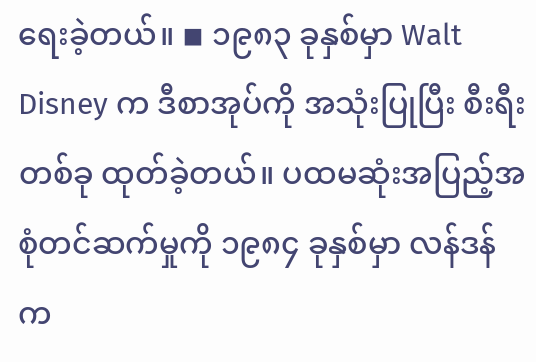ရေးခဲ့တယ်။ ◾ ၁၉၈၃ ခုနှစ်မှာ Walt Disney က ဒီစာအုပ်ကို အသုံးပြုပြီး စီးရီးတစ်ခု ထုတ်ခဲ့တယ်။ ပထမဆုံးအပြည့်အစုံတင်ဆက်မှုကို ၁၉၈၄ ခုနှစ်မှာ လန်ဒန်က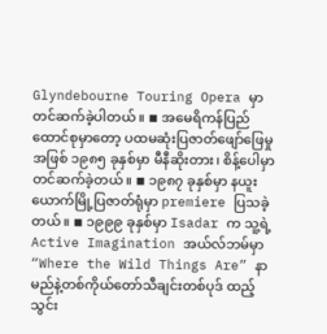Glyndebourne Touring Opera မှာ တင်ဆက်ခဲ့ပါတယ်။ ◾ အမေရိကန်ပြည်ထောင်စုမှာတော့ ပထမဆုံးပြဇာတ်ဖျော်ဖြေမှုအဖြစ် ၁၉၈၅ ခုနှစ်မှာ မီနီဆိုးတား၊ စိန့်ပေါမှာ တင်ဆက်ခဲ့တယ်။ ◾ ၁၉၈၇ ခုနှစ်မှာ နယူးယောက်မြို့ပြဇာတ်ရုံမှာ premiere ပြသခဲ့တယ်။ ◾ ၁၉၉၉ ခုနှစ်မှာ Isadar က သူ့ရဲ့ Active Imagination အယ်လ်ဘမ်မှာ “Where the Wild Things Are” နာမည်နဲ့တစ်ကိုယ်တော်သီချင်းတစ်ပုဒ် ထည့်သွင်း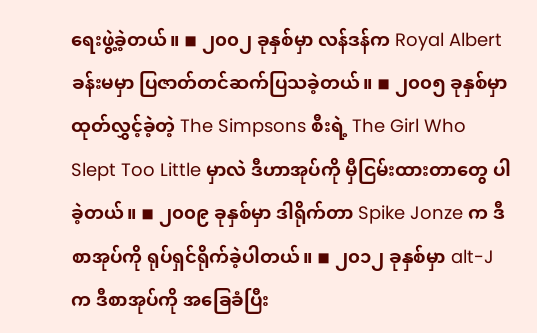ရေးဖွဲ့ခဲ့တယ်။ ◾ ၂၀၀၂ ခုနှစ်မှာ လန်ဒန်က Royal Albert ခန်းမမှာ ပြဇာတ်တင်ဆက်ပြသခဲ့တယ်။ ◾ ၂၀၀၅ ခုနှစ်မှာ ထုတ်လွှင့်ခဲ့တဲ့ The Simpsons စီးရဲ့ The Girl Who Slept Too Little မှာလဲ ဒီဟာအုပ်ကို မှီငြမ်းထားတာတွေ ပါခဲ့တယ်။ ◾ ၂၀၀၉ ခုနှစ်မှာ ဒါရိုက်တာ Spike Jonze က ဒီစာအုပ်ကို ရုပ်ရှင်ရိုက်ခဲ့ပါတယ်။ ◾ ၂၀၁၂ ခုနှစ်မှာ alt-J က ဒီစာအုပ်ကို အခြေခံပြီး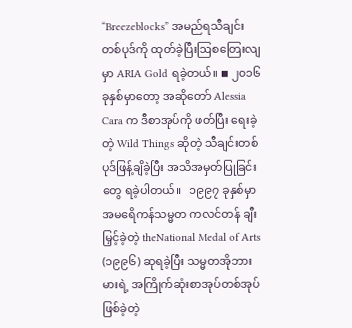“Breezeblocks” အမည်ရသီချင်းတစ်ပုဒ်ကို ထုတ်ခဲ့ပြီးဩစတြေးလျမှာ ARIA Gold ရခဲ့တယ်။ ◾ ၂၀၁၆ ခုနှစ်မှာတော့ အဆိုတော် Alessia Cara က ဒီစာအုပ်ကို ဖတ်ပြီး ရေးခဲ့တဲ့ Wild Things ဆိုတဲ့ သီချင်းတစ်ပုဒ်ဖြန့်ချိခဲ့ပြီး အသိအမှတ်ပြုခြင်းတွေ ရခဲ့ပါတယ်။   ၁၉၉၇ ခုနှစ်မှာ အမရေိကန်သမ္မတ ကလင်တန် ချီးမြှင့်ခဲ့တဲ့ theNational Medal of Arts (၁၉၉၆) ဆုရခဲ့ပြီး သမ္မတအိုဘားမားရဲ့ အကြိုက်ဆုံးစာအုပ်တစ်အုပ် ဖြစ်ခဲ့တဲ့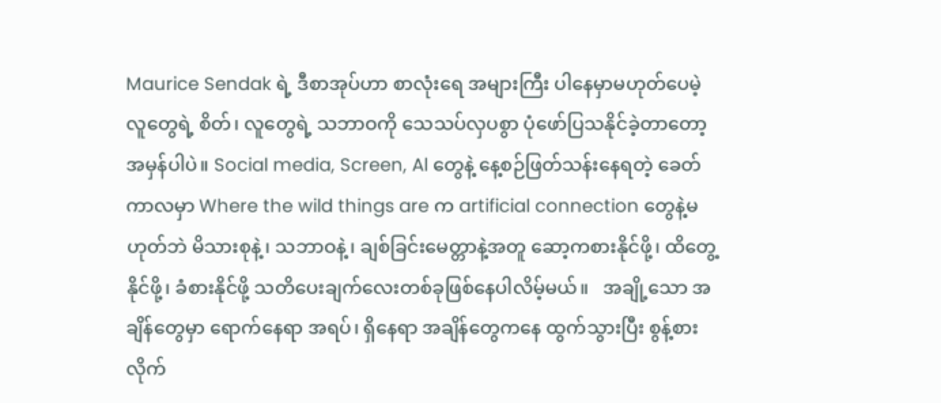Maurice Sendak ရဲ့ ဒီစာအုပ်ဟာ စာလုံးရေ အများကြီး ပါနေမှာမဟုတ်ပေမဲ့ လူတွေရဲ့ စိတ်၊ လူတွေရဲ့ သဘာဝကို သေသပ်လှပစွာ ပုံဖော်ပြသနိုင်ခဲ့တာတော့ အမှန်ပါပဲ။ Social media, Screen, Al တွေနဲ့ နေ့စဉ်ဖြတ်သန်းနေရတဲ့ ခေတ်ကာလမှာ Where the wild things are က artificial connection တွေနဲ့မဟုတ်ဘဲ မိသားစုနဲ့၊ သဘာဝနဲ့၊ ချစ်ခြင်းမေတ္တာနဲ့အတူ ဆော့ကစားနိုင်ဖို့၊ ထိတွေ့နိုင်ဖို့၊ ခံစားနိုင်ဖို့ သတိပေးချက်လေးတစ်ခုဖြစ်နေပါလိမ့်မယ်။   အချို့သော အချိန်တွေမှာ ရောက်နေရာ အရပ်၊ ရှိနေရာ အချိန်တွေကနေ ထွက်သွားပြီး စွန့်စားလိုက်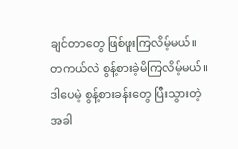ချင်တာတွေ ဖြစ်ဖူးကြလိမ့်မယ်။ တကယ်လဲ စွန့်စားခဲ့မိကြလိမ့်မယ်။ ဒါပေမဲ့ စွန့်စားခန်းတွေ ပြီးသွားတဲ့အခါ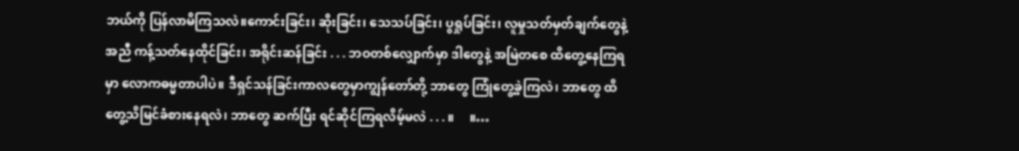ဘယ်ကို ပြန်လာမိကြသလဲ။ကောင်းခြင်း၊ ဆိုးခြင်း၊ သေသပ်ခြင်း၊ ပွရှုပ်ခြင်း၊ လူမှုသတ်မှတ်ချက်တွေနဲ့အညီ ကန့်သတ်နေထိုင်ခြင်း၊ အရိုင်းဆန်ခြင်း . . . ဘဝတစ်လျှောက်မှာ ဒါတွေနဲ့ အမြဲတစေ ထိတွေ့နေကြရမှာ လောကဓမ္မတာပါပဲ။ ဒီရှင်သန်ခြင်းကာလတွေမှာကျွန်တော်တို့ ဘာတွေ ကြုံတွေ့ခဲ့ကြလဲ၊ ဘာတွေ ထိတွေ့သိမြင်ခံစားနေရလဲ၊ ဘာတွေ ဆက်ပြီး ရင်ဆိုင်ကြရလိမ့်မလဲ . . . ။     ။…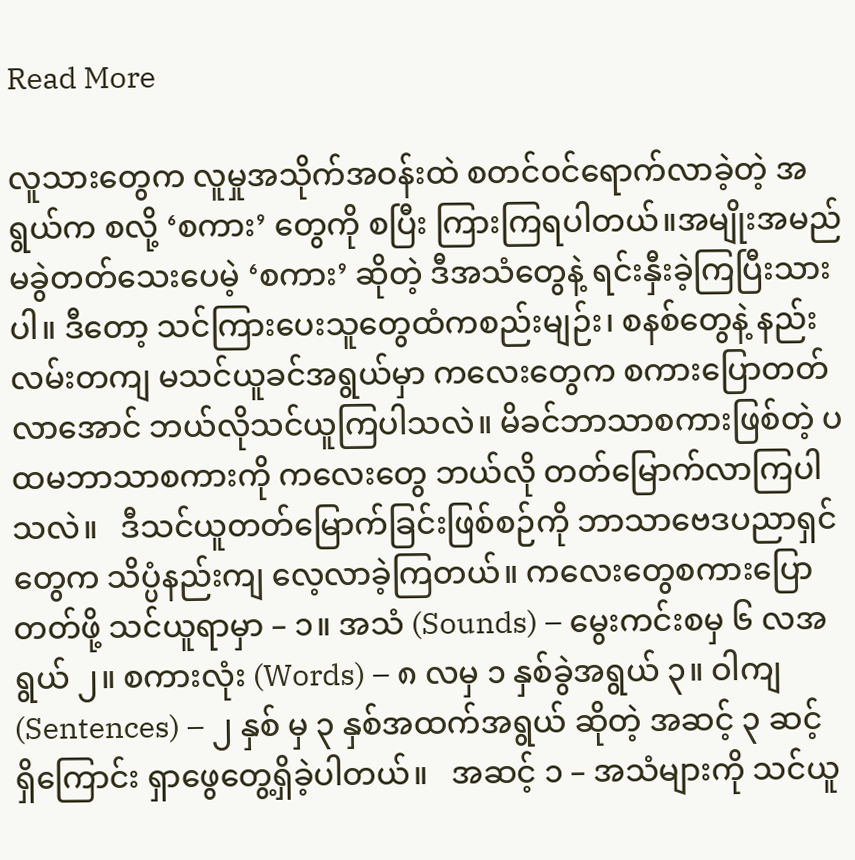Read More

လူသားတွေက လူမှုအသိုက်အဝန်းထဲ စတင်ဝင်ရောက်လာခဲ့တဲ့ အရွယ်က စလို့ ‘စကား’ တွေကို စပြီး ကြားကြရပါတယ်။အမျိုးအမည်မခွဲတတ်သေးပေမဲ့ ‘စကား’ ဆိုတဲ့ ဒီအသံတွေနဲ့ ရင်းနှီးခဲ့ကြပြီးသားပါ။ ဒီတော့ သင်ကြားပေးသူတွေထံကစည်းမျဉ်း၊ စနစ်တွေနဲ့ နည်းလမ်းတကျ မသင်ယူခင်အရွယ်မှာ ကလေးတွေက စကားပြောတတ်လာအောင် ဘယ်လိုသင်ယူကြပါသလဲ။ မိခင်ဘာသာစကားဖြစ်တဲ့ ပထမဘာသာစကားကို ကလေးတွေ ဘယ်လို တတ်မြောက်လာကြပါသလဲ။   ဒီသင်ယူတတ်မြောက်ခြင်းဖြစ်စဉ်ကို ဘာသာဗေဒပညာရှင်တွေက သိပ္ပံနည်းကျ လေ့လာခဲ့ကြတယ်။ ကလေးတွေစကားပြောတတ်ဖို့ သင်ယူရာမှာ – ၁။ အသံ (Sounds) – မွေးကင်းစမှ ၆ လအရွယ် ၂။ စကားလုံး (Words) – ၈ လမှ ၁ နှစ်ခွဲအရွယ် ၃။ ဝါကျ (Sentences) – ၂ နှစ် မှ ၃ နှစ်အထက်အရွယ် ဆိုတဲ့ အဆင့် ၃ ဆင့် ရှိကြောင်း ရှာဖွေတွေ့ရှိခဲ့ပါတယ်။   အဆင့် ၁ – အသံများကို သင်ယူ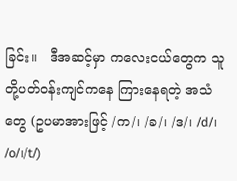ခြင်း။   ဒီအဆင့်မှာ ကလေးငယ်တွေက သူတို့ပတ်ဝန်းကျင်ကနေ ကြားနေရတဲ့ အသံတွေ (ဥပမာအားဖြင့် /က/၊ /ခ/၊ /ဒ/၊ /d/၊ /o/၊/t/)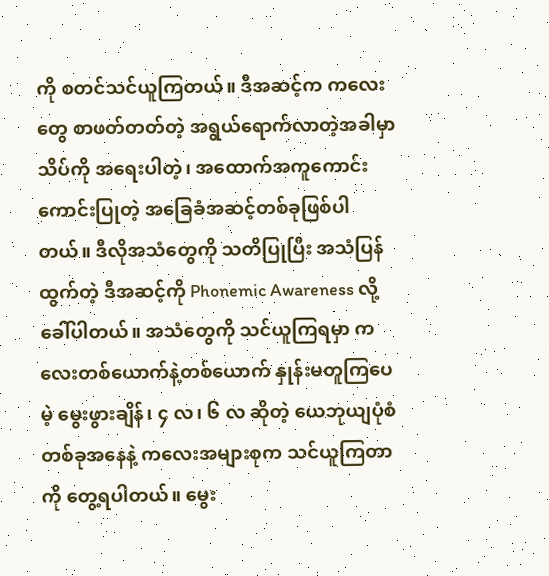ကို စတင်သင်ယူကြတယ်။ ဒီအဆင့်က ကလေးတွေ စာဖတ်တတ်တဲ့ အရွယ်ရောက်လာတဲ့အခါမှာ သိပ်ကို အရေးပါတဲ့၊ အထောက်အကူကောင်းကောင်းပြုတဲ့ အခြေခံအဆင့်တစ်ခုဖြစ်ပါတယ်။ ဒီလိုအသံတွေကို သတိပြုပြီး အသံပြန်ထွက်တဲ့ ဒီအဆင့်ကို Phonemic Awareness လို့ ခေါ်ပါတယ်။ အသံတွေကို သင်ယူကြရမှာ ကလေးတစ်ယောက်နဲ့တစ်ယောက် နှုန်းမတူကြပေမဲ့ မွေးဖွားချိန်၊ ၄ လ၊ ၆ လ ဆိုတဲ့ ယေဘုယျပုံစံတစ်ခုအနေနဲ့ ကလေးအများစုက သင်ယူကြတာကို တွေ့ရပါတယ်။ မွေး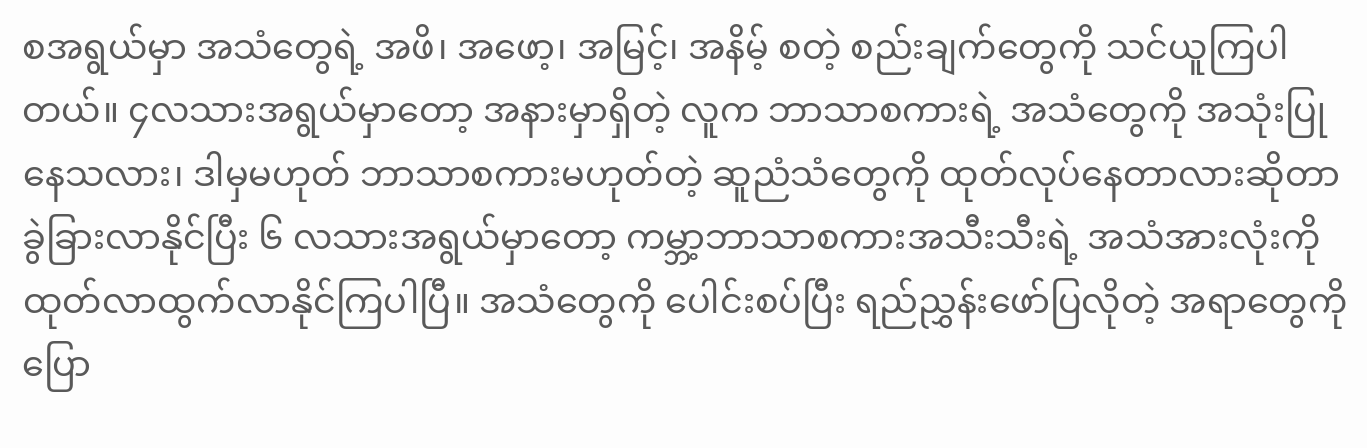စအရွယ်မှာ အသံတွေရဲ့ အဖိ၊ အဖော့၊ အမြင့်၊ အနိမ့် စတဲ့ စည်းချက်တွေကို သင်ယူကြပါတယ်။ ၄လသားအရွယ်မှာတော့ အနားမှာရှိတဲ့ လူက ဘာသာစကားရဲ့ အသံတွေကို အသုံးပြုနေသလား၊ ဒါမှမဟုတ် ဘာသာစကားမဟုတ်တဲ့ ဆူညံသံတွေကို ထုတ်လုပ်နေတာလားဆိုတာ ခွဲခြားလာနိုင်ပြီး ၆ လသားအရွယ်မှာတော့ ကမ္ဘာ့ဘာသာစကားအသီးသီးရဲ့ အသံအားလုံးကို ထုတ်လာထွက်လာနိုင်ကြပါပြီ။ အသံတွေကို ပေါင်းစပ်ပြီး ရည်ညွှန်းဖော်ပြလိုတဲ့ အရာတွေကို ပြော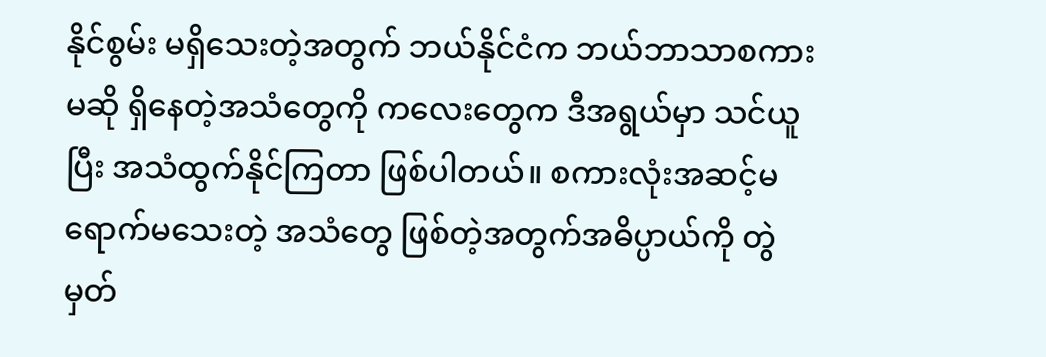နိုင်စွမ်း မရှိသေးတဲ့အတွက် ဘယ်နိုင်ငံက ဘယ်ဘာသာစကားမဆို ရှိနေတဲ့အသံတွေကို ကလေးတွေက ဒီအရွယ်မှာ သင်ယူပြီး အသံထွက်နိုင်ကြတာ ဖြစ်ပါတယ်။ စကားလုံးအဆင့်မရောက်မသေးတဲ့ အသံတွေ ဖြစ်တဲ့အတွက်အဓိပ္ပာယ်ကို တွဲမှတ်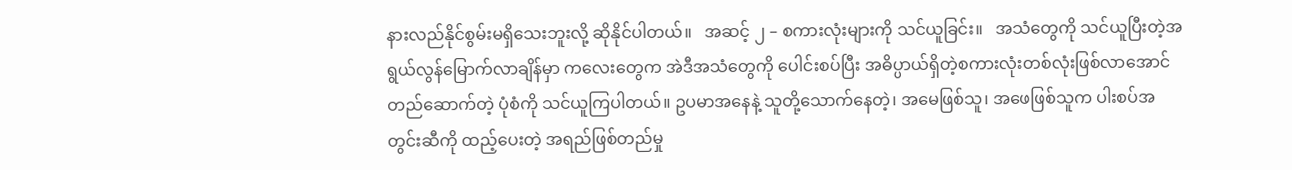နားလည်နိုင်စွမ်းမရှိသေးဘူးလို့ ဆိုနိုင်ပါတယ်။   အဆင့် ၂ – စကားလုံးများကို သင်ယူခြင်း။   အသံတွေကို သင်ယူပြီးတဲ့အရွယ်လွန်မြောက်လာချိန်မှာ ကလေးတွေက အဲဒီအသံတွေကို ပေါင်းစပ်ပြီး အဓိပ္ပာယ်ရှိတဲ့စကားလုံးတစ်လုံးဖြစ်လာအောင် တည်ဆောက်တဲ့ ပုံစံကို သင်ယူကြပါတယ်။ ဥပမာအနေနဲ့ သူတို့သောက်နေတဲ့၊ အမေဖြစ်သူ၊ အဖေဖြစ်သူက ပါးစပ်အတွင်းဆီကို ထည့်ပေးတဲ့ အရည်ဖြစ်တည်မှု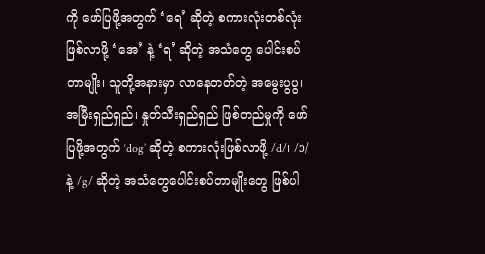ကို ဖော်ပြဖို့အတွက် ‘ရေ’ ဆိုတဲ့ စကားလုံးတစ်လုံး ဖြစ်လာဖို့ ‘အေ’ နဲ့ ‘ရ’ ဆိုတဲ့ အသံတွေ ပေါင်းစပ်တာမျိုး၊ သူတို့အနားမှာ လာနေတတ်တဲ့ အမွေးပွပွ၊ အမြီးရှည်ရှည်၊ နှုတ်သီးရှည်ရှည် ဖြစ်တည်မှုကို ဖော်ပြဖို့အတွက် ‘dog’ ဆိုတဲ့ စကားလုံးဖြစ်လာဖို့ /d/၊ /ɔ/ နဲ့ /g/ ဆိုတဲ့ အသံတွေပေါင်းစပ်တာမျိုးတွေ ဖြစ်ပါ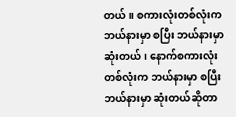တယ်။ စကားလုံးတစ်လုံးက ဘယ်နားမှာ စပြီး ဘယ်နားမှာ ဆုံးတယ်၊ နောက်စကားလုံးတစ်လုံးက ဘယ်နားမှာ စပြီး ဘယ်နားမှာ ဆုံးတယ်ဆိုတာ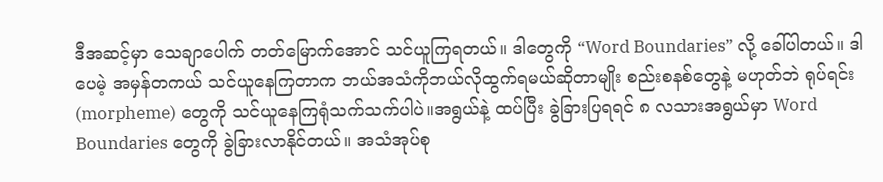ဒီအဆင့်မှာ သေချာပေါက် တတ်မြောက်အောင် သင်ယူကြရတယ်။ ဒါတွေကို “Word Boundaries” လို့ ခေါ်ပါတယ်။ ဒါပေမဲ့ အမှန်တကယ် သင်ယူနေကြတာက ဘယ်အသံကိုဘယ်လိုထွက်ရမယ်ဆိုတာမျိုး စည်းစနစ်တွေနဲ့ မဟုတ်ဘဲ ရုပ်ရင်း (morpheme) တွေကို သင်ယူနေကြရုံသက်သက်ပါပဲ။အရွယ်နဲ့ ထပ်ပြီး ခွဲခြားပြရရင် ၈ လသားအရွယ်မှာ Word Boundaries တွေကို ခွဲခြားလာနိုင်တယ်။ အသံအုပ်စု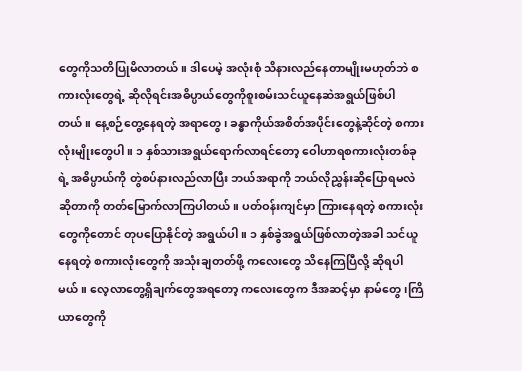တွေကိုသတိပြုမိလာတယ်။ ဒါပေမဲ့ အလုံးစုံ သိနားလည်နေတာမျိုးမဟုတ်ဘဲ စကားလုံးတွေရဲ့ ဆိုလိုရင်းအဓိပ္ပာယ်တွေကိုစူးစမ်းသင်ယူနေဆဲအရွယ်ဖြစ်ပါတယ်။ နေ့စဉ်တွေ့နေရတဲ့ အရာတွေ၊ ခန္ဓာကိုယ်အစိတ်အပိုင်းတွေနဲ့ဆိုင်တဲ့ စကားလုံးမျိုးတွေပါ။ ၁ နှစ်သားအရွယ်ရောက်လာရင်တော့ ဝေါဟာရစကားလုံးတစ်ခုရဲ့ အဓိပ္ပာယ်ကို တွဲစပ်နားလည်လာပြီး ဘယ်အရာကို ဘယ်လိုညွှန်းဆိုပြောရမလဲ ဆိုတာကို တတ်မြောက်လာကြပါတယ်။ ပတ်ဝန်းကျင်မှာ ကြားနေရတဲ့ စကားလုံးတွေကိုတောင် တုပပြောနိုင်တဲ့ အရွယ်ပါ။ ၁ နှစ်ခွဲအရွယ်ဖြစ်လာတဲ့အခါ သင်ယူနေရတဲ့ စကားလုံးတွေကို အသုံးချတတ်ဖို့ ကလေးတွေ သိနေကြပြီလို့ ဆိုရပါမယ်။ လေ့လာတွေ့ရှိချက်တွေအရတော့ ကလေးတွေက ဒီအဆင့်မှာ နာမ်တွေ၊ကြိယာတွေကို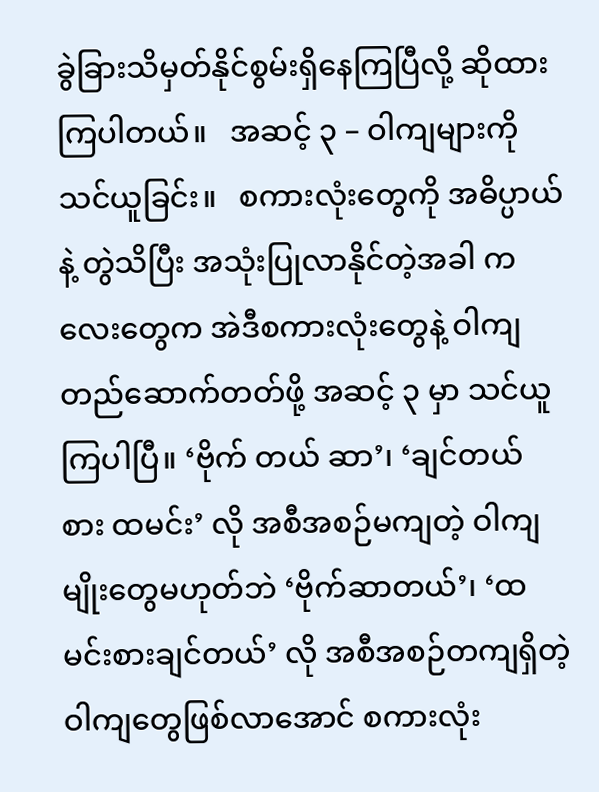ခွဲခြားသိမှတ်နိုင်စွမ်းရှိနေကြပြီလို့ ဆိုထားကြပါတယ်။   အဆင့် ၃ – ဝါကျများကို သင်ယူခြင်း။   စကားလုံးတွေကို အဓိပ္ပာယ်နဲ့ တွဲသိပြီး အသုံးပြုလာနိုင်တဲ့အခါ ကလေးတွေက အဲဒီစကားလုံးတွေနဲ့ ဝါကျတည်ဆောက်တတ်ဖို့ အဆင့် ၃ မှာ သင်ယူကြပါပြီ။ ‘ဗိုက် တယ် ဆာ’၊ ‘ချင်တယ် စား ထမင်း’ လို အစီအစဉ်မကျတဲ့ ဝါကျမျိုးတွေမဟုတ်ဘဲ ‘ဗိုက်ဆာတယ်’၊ ‘ထမင်းစားချင်တယ်’ လို အစီအစဉ်တကျရှိတဲ့ ဝါကျတွေဖြစ်လာအောင် စကားလုံး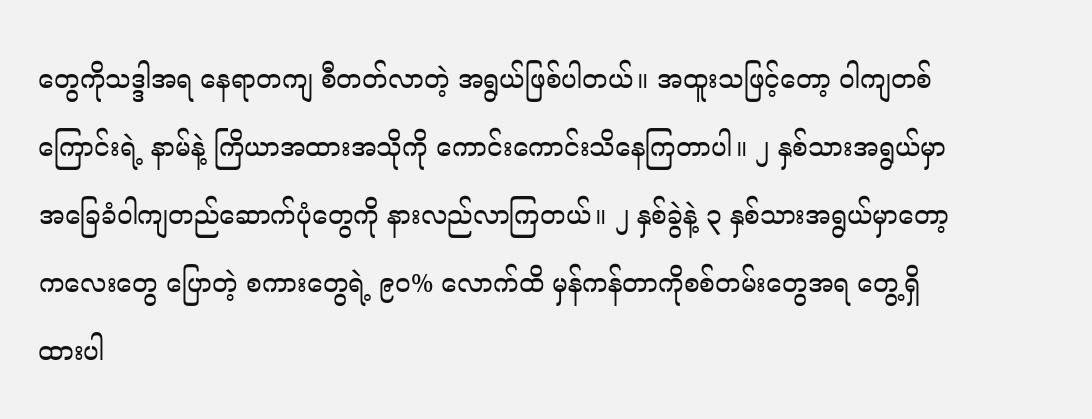တွေကိုသဒ္ဒါအရ နေရာတကျ စီတတ်လာတဲ့ အရွယ်ဖြစ်ပါတယ်။ အထူးသဖြင့်တော့ ဝါကျတစ်ကြောင်းရဲ့ နာမ်နဲ့ ကြိယာအထားအသိုကို ကောင်းကောင်းသိနေကြတာပါ။ ၂ နှစ်သားအရွယ်မှာ အခြေခံဝါကျတည်ဆောက်ပုံတွေကို နားလည်လာကြတယ်။ ၂ နှစ်ခွဲနဲ့ ၃ နှစ်သားအရွယ်မှာတော့ ကလေးတွေ ပြောတဲ့ စကားတွေရဲ့ ၉၀% လောက်ထိ မှန်ကန်တာကိုစစ်တမ်းတွေအရ တွေ့ရှိထားပါ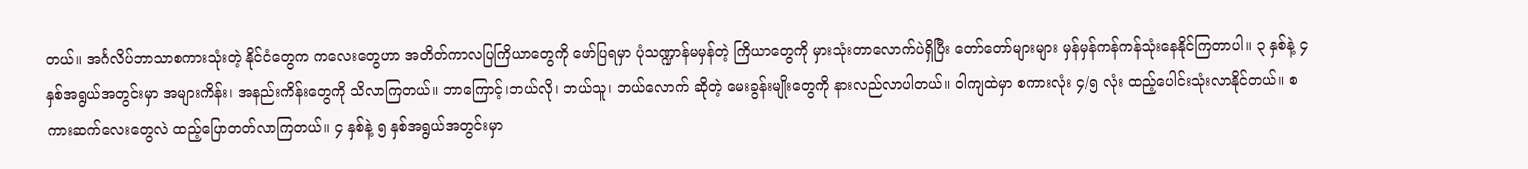တယ်။ အင်္ဂလိပ်ဘာသာစကားသုံးတဲ့ နိုင်ငံတွေက ကလေးတွေဟာ အတိတ်ကာလပြကြိယာတွေကို ဖော်ပြရမှာ ပုံသဏ္ဍာန်မမှန်တဲ့ ကြိယာတွေကို မှားသုံးတာလောက်ပဲရှိပြီး တော်တော်များများ မှန်မှန်ကန်ကန်သုံးနေနိုင်ကြတာပါ။ ၃ နှစ်နဲ့ ၄ နှစ်အရွယ်အတွင်းမှာ အများကိန်း၊ အနည်းကိန်းတွေကို သိလာကြတယ်။ ဘာကြောင့်၊ဘယ်လို၊ ဘယ်သူ၊ ဘယ်လောက် ဆိုတဲ့ မေးခွန်းမျိုးတွေကို နားလည်လာပါတယ်။ ဝါကျထဲမှာ စကားလုံး ၄/၅ လုံး ထည့်ပေါင်းသုံးလာနိုင်တယ်။ စကားဆက်လေးတွေလဲ ထည့်ပြောတတ်လာကြတယ်။ ၄ နှစ်နဲ့ ၅ နှစ်အရွယ်အတွင်းမှာ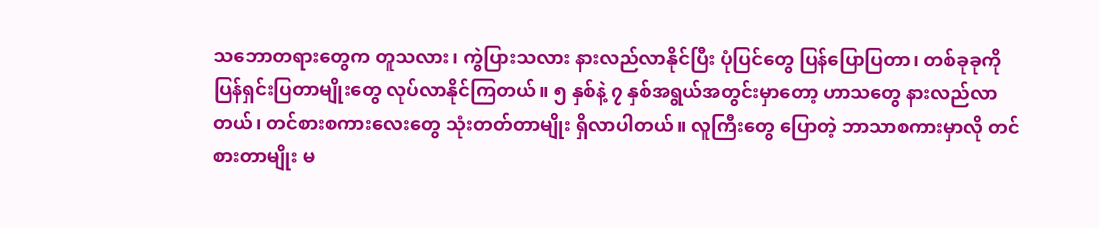သဘောတရားတွေက တူသလား၊ ကွဲပြားသလား နားလည်လာနိုင်ပြီး ပုံပြင်တွေ ပြန်ပြောပြတာ၊ တစ်ခုခုကို ပြန်ရှင်းပြတာမျိုးတွေ လုပ်လာနိုင်ကြတယ်။ ၅ နှစ်နဲ့ ၇ နှစ်အရွယ်အတွင်းမှာတော့ ဟာသတွေ နားလည်လာတယ်၊ တင်စားစကားလေးတွေ သုံးတတ်တာမျိုး ရှိလာပါတယ်။ လူကြီးတွေ ပြောတဲ့ ဘာသာစကားမှာလို တင်စားတာမျိုး မ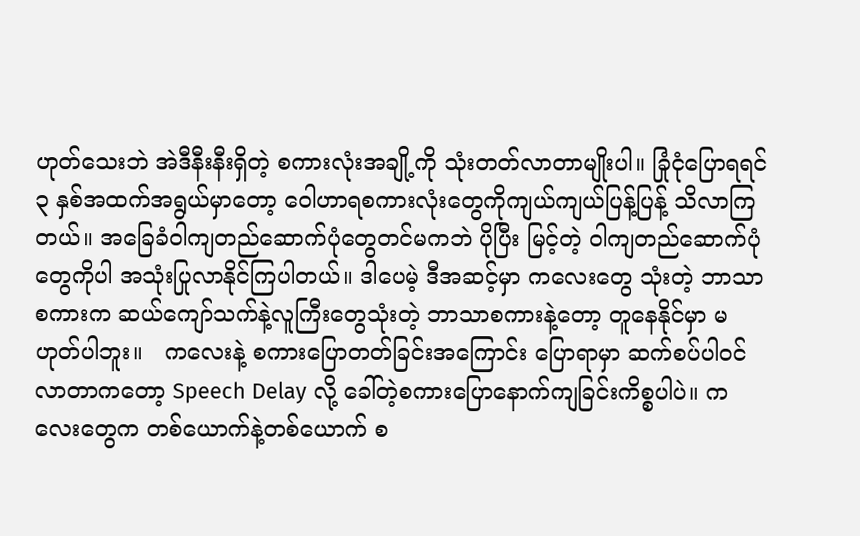ဟုတ်သေးဘဲ အဲဒီနီးနီးရှိတဲ့ စကားလုံးအချို့ကို သုံးတတ်လာတာမျိုးပါ။ ခြုံငုံပြောရရင် ၃ နှစ်အထက်အရွယ်မှာတော့ ဝေါဟာရစကားလုံးတွေကိုကျယ်ကျယ်ပြန့်ပြန့် သိလာကြတယ်။ အခြေခံဝါကျတည်ဆောက်ပုံတွေတင်မကဘဲ ပိုပြီး မြင့်တဲ့ ဝါကျတည်ဆောက်ပုံတွေကိုပါ အသုံးပြုလာနိုင်ကြပါတယ်။ ဒါပေမဲ့ ဒီအဆင့်မှာ ကလေးတွေ သုံးတဲ့ ဘာသာစကားက ဆယ်ကျော်သက်နဲ့လူကြီးတွေသုံးတဲ့ ဘာသာစကားနဲ့တော့ တူနေနိုင်မှာ မဟုတ်ပါဘူး။   ကလေးနဲ့ စကားပြောတတ်ခြင်းအကြောင်း ပြောရာမှာ ဆက်စပ်ပါဝင်လာတာကတော့ Speech Delay လို့ ခေါ်တဲ့စကားပြောနောက်ကျခြင်းကိစ္စပါပဲ။ ကလေးတွေက တစ်ယောက်နဲ့တစ်ယောက် စ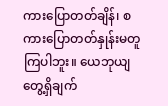ကားပြောတတ်ချိန်၊ စကားပြောတတ်နှုန်းမတူကြပါဘူး။ ယေဘုယျတွေ့ရှိချက်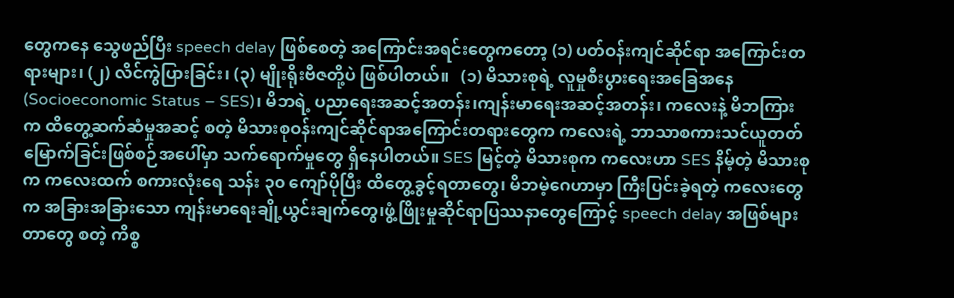တွေကနေ သွေဖည်ပြီး speech delay ဖြစ်စေတဲ့ အကြောင်းအရင်းတွေကတော့ (၁) ပတ်ဝန်းကျင်ဆိုင်ရာ အကြောင်းတရားများ၊ (၂) လိင်ကွဲပြားခြင်း၊ (၃) မျိုးရိုးဗီဇတို့ပဲ ဖြစ်ပါတယ်။   (၁) မိသားစုရဲ့ လူမှုစီးပွားရေးအခြေအနေ (Socioeconomic Status – SES)၊ မိဘရဲ့ ပညာရေးအဆင့်အတန်း၊ကျန်းမာရေးအဆင့်အတန်း၊ ကလေးနဲ့ မိဘကြားက ထိတွေ့ဆက်ဆံမှုအဆင့် စတဲ့ မိသားစုဝန်းကျင်ဆိုင်ရာအကြောင်းတရားတွေက ကလေးရဲ့ ဘာသာစကားသင်ယူတတ်မြောက်ခြင်းဖြစ်စဉ်အပေါ်မှာ သက်ရောက်မှုတွေ ရှိနေပါတယ်။ SES မြင့်တဲ့ မိသားစုက ကလေးဟာ SES နိမ့်တဲ့ မိသားစုက ကလေးထက် စကားလုံးရေ သန်း ၃၀ ကျော်ပိုပြီး ထိတွေ့ခွင့်ရတာတွေ၊ မိဘမဲ့ဂေဟာမှာ ကြီးပြင်းခဲ့ရတဲ့ ကလေးတွေက အခြားအခြားသော ကျန်းမာရေးချို့ယွင်းချက်တွေ၊ဖွံ့ဖြိုးမှုဆိုင်ရာပြဿနာတွေကြောင့် speech delay အဖြစ်များတာတွေ စတဲ့ ကိစ္စ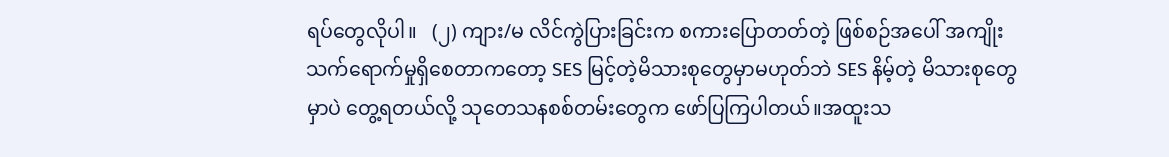ရပ်တွေလိုပါ။   (၂) ကျား/မ လိင်ကွဲပြားခြင်းက စကားပြောတတ်တဲ့ ဖြစ်စဉ်အပေါ် အကျိုးသက်ရောက်မှုရှိစေတာကတော့ SES မြင့်တဲ့မိသားစုတွေမှာမဟုတ်ဘဲ SES နိမ့်တဲ့ မိသားစုတွေမှာပဲ တွေ့ရတယ်လို့ သုတေသနစစ်တမ်းတွေက ဖော်ပြကြပါတယ်။အထူးသ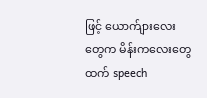ဖြင့် ယောက်ျားလေးတွေက မိန်းကလေးတွေထက် speech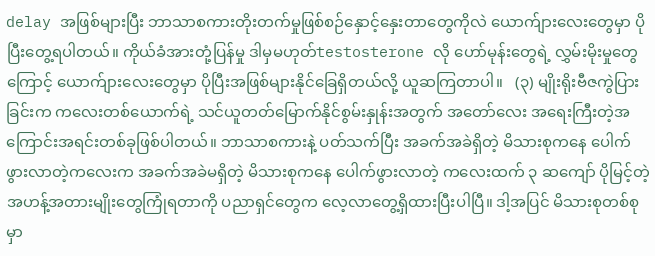delay အဖြစ်များပြီး ဘာသာစကားတိုးတက်မှုဖြစ်စဉ်နှောင့်နှေးတာတွေကိုလဲ ယောက်ျားလေးတွေမှာ ပိုပြီးတွေ့ရပါတယ်။ ကိုယ်ခံအားတုံ့ပြန်မှု ဒါမှမဟုတ်testosterone လို ဟော်မုန်းတွေရဲ့ လွှမ်းမိုးမှုတွေကြောင့် ယောက်ျားလေးတွေမှာ ပိုပြီးအဖြစ်များနိုင်ခြေရှိတယ်လို့ ယူဆကြတာပါ။   (၃) မျိုးရိုးဗီဇကွဲပြားခြင်းက ကလေးတစ်ယောက်ရဲ့ သင်ယူတတ်မြောက်နိုင်စွမ်းနှုန်းအတွက် အတော်လေး အရေးကြီးတဲ့အကြောင်းအရင်းတစ်ခုဖြစ်ပါတယ်။ ဘာသာစကားနဲ့ ပတ်သက်ပြီး အခက်အခဲရှိတဲ့ မိသားစုကနေ ပေါက်ဖွားလာတဲ့ကလေးက အခက်အခဲမရှိတဲ့ မိသားစုကနေ ပေါက်ဖွားလာတဲ့ ကလေးထက် ၃ ဆကျော် ပိုမြင့်တဲ့ အဟန့်အတားမျိုးတွေကြုံရတာကို ပညာရှင်တွေက လေ့လာတွေ့ရှိထားပြီးပါပြီ။ ဒါ့အပြင် မိသားစုတစ်စုမှာ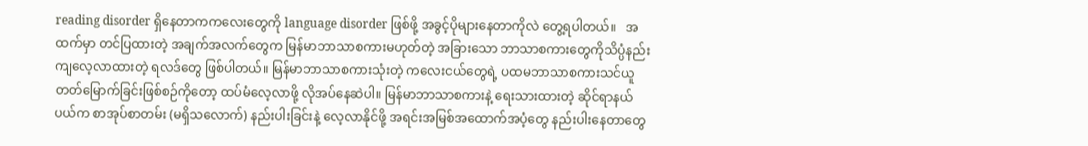reading disorder ရှိနေတာကကလေးတွေကို language disorder ဖြစ်ဖို့ အခွင့်ပိုများနေတာကိုလဲ တွေ့ရပါတယ်။   အထက်မှာ တင်ပြထားတဲ့ အချက်အလက်တွေက မြန်မာဘာသာစကားမဟုတ်တဲ့ အခြားသော ဘာသာစကားတွေကိုသိပ္ပံနည်းကျလေ့လာထားတဲ့ ရလဒ်တွေ ဖြစ်ပါတယ်။ မြန်မာဘာသာစကားသုံးတဲ့ ကလေးငယ်တွေရဲ့ ပထမဘာသာစကားသင်ယူတတ်မြောက်ခြင်းဖြစ်စဉ်ကိုတော့ ထပ်မံလေ့လာဖို့ လိုအပ်နေဆဲပါ။ မြန်မာဘာသာစကားနဲ့ ရေးသားထားတဲ့ ဆိုင်ရာနယ်ပယ်က စာအုပ်စာတမ်း (မရှိသလောက်) နည်းပါးခြင်းနဲ့ လေ့လာနိုင်ဖို့ အရင်းအမြစ်အထောက်အပံ့တွေ နည်းပါးနေတာတွေ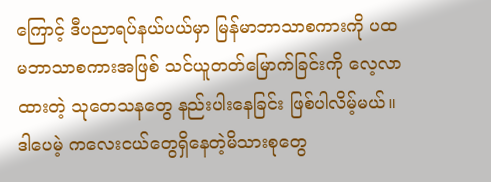ကြောင့် ဒီပညာရပ်နယ်ပယ်မှာ မြန်မာဘာသာစကားကို ပထမဘာသာစကားအဖြစ် သင်ယူတတ်မြောက်ခြင်းကို လေ့လာထားတဲ့ သုတေသနတွေ နည်းပါးနေခြင်း ဖြစ်ပါလိမ့်မယ်။ ဒါပေမဲ့ ကလေးငယ်တွေရှိနေတဲ့မိသားစုတွေ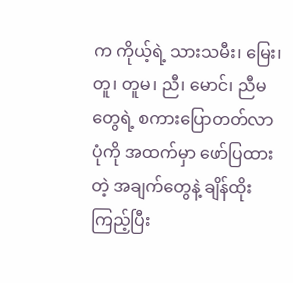က ကိုယ့်ရဲ့ သားသမီး၊ မြေး၊ တူ၊ တူမ၊ ညီ၊ မောင်၊ ညီမတွေရဲ့ စကားပြောတတ်လာပုံကို အထက်မှာ ဖော်ပြထားတဲ့ အချက်တွေနဲ့ ချိန်ထိုးကြည့်ပြီး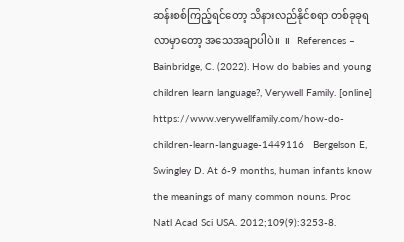ဆန်းစစ်ကြည့်ရင်တော့ သိနားလည်နိုင်စရာ တစ်ခုခုရလာမှာတော့ အသေအချာပါပဲ။  ။   References – Bainbridge, C. (2022). How do babies and young children learn language?, Verywell Family. [online] https://www.verywellfamily.com/how-do-children-learn-language-1449116   Bergelson E, Swingley D. At 6-9 months, human infants know the meanings of many common nouns. Proc Natl Acad Sci USA. 2012;109(9):3253-8.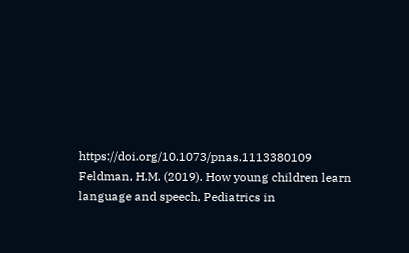https://doi.org/10.1073/pnas.1113380109   Feldman, H.M. (2019). How young children learn language and speech, Pediatrics in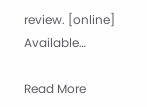review. [online] Available…

Read More